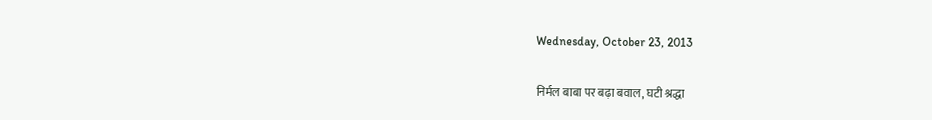Wednesday, October 23, 2013

निर्मल बाबा पर बढ़ा बवाल, घटी श्रद्धा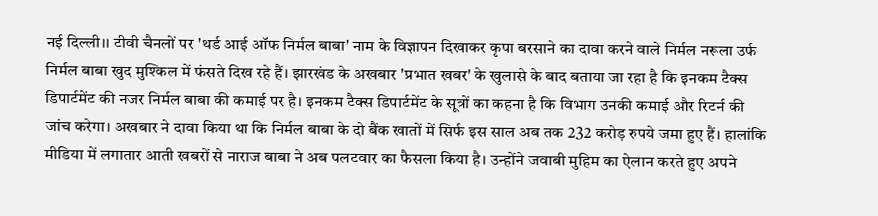नई दिल्ली।। टीवी चैनलों पर 'थर्ड आई ऑफ निर्मल बाबा' नाम के विज्ञापन दिखाकर कृपा बरसाने का दावा करने वाले निर्मल नरूला उर्फ निर्मल बाबा खुद मुश्किल में फंसते दिख रहे हैं। झारखंड के अखबार 'प्रभात खबर' के खुलासे के बाद बताया जा रहा है कि इनकम टैक्स डिपार्टमेंट की नजर निर्मल बाबा की कमाई पर है। इनकम टैक्स डिपार्टमेंट के सूत्रों का कहना है कि विभाग उनकी कमाई और रिटर्न की जांच करेगा। अखबार ने दावा किया था कि निर्मल बाबा के दो बैंक खातों में सिर्फ इस साल अब तक 232 करोड़ रुपये जमा हुए हैं। हालांकि मीडिया में लगातार आती खबरों से नाराज बाबा ने अब पलटवार का फैसला किया है। उन्होंने जवाबी मुहिम का ऐलान करते हुए अपने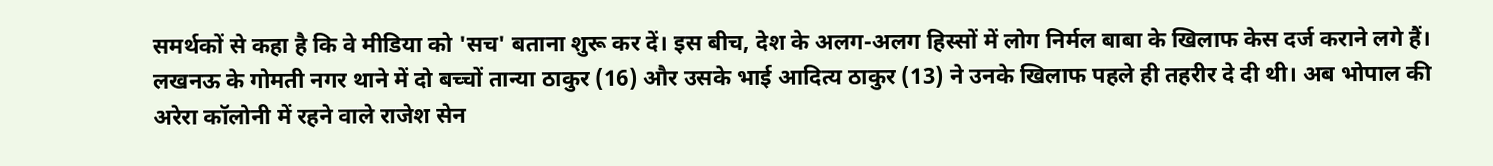समर्थकों से कहा है कि वे मीडिया को 'सच' बताना शुरू कर दें। इस बीच, देश के अलग-अलग हिस्सों में लोग निर्मल बाबा के खिलाफ केस दर्ज कराने लगे हैं। लखनऊ के गोमती नगर थाने में दो बच्चों तान्या ठाकुर (16) और उसके भाई आदित्य ठाकुर (13) ने उनके खिलाफ पहले ही तहरीर दे दी थी। अब भोपाल की अरेरा कॉलोनी में रहने वाले राजेश सेन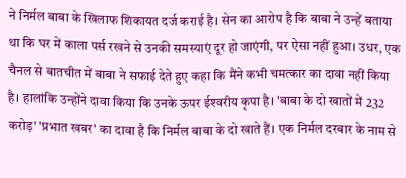ने निर्मल बाबा के खिलाफ शिकायत दर्ज कराई है। सेन का आरोप है कि बाबा ने उन्हें बताया था कि घर में काला पर्स रखने से उनकी समस्याएं दूर हो जाएंगी, पर ऐसा नहीं हुआ। उधर, एक चैनल से बातचीत में बाबा ने सफाई देते हुए कहा कि मैंने कभी चमत्‍कार का दावा नहीं किया है। हालांकि उन्होंने दावा किया कि उनके ऊपर ईश्‍वरीय कृपा है। 'बाबा के दो खातों में 232 करोड़' 'प्रभात खबर' का दावा है कि निर्मल बाबा के दो खाते हैं। एक निर्मल दरबार के नाम से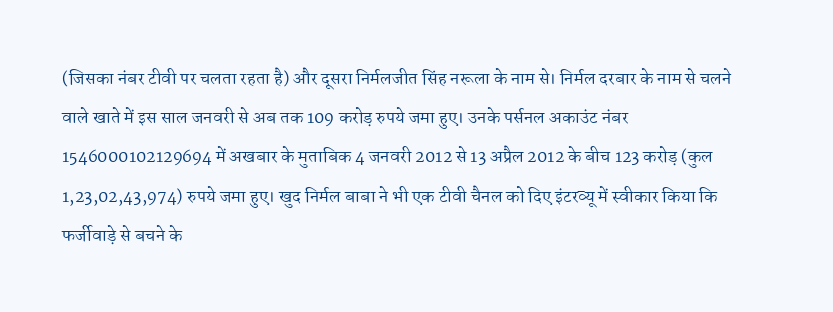(जिसका नंबर टीवी पर चलता रहता है) और दूसरा निर्मलजीत सिंह नरूला के नाम से। निर्मल दरबार के नाम से चलने वाले खाते में इस साल जनवरी से अब तक 109 करोड़ रुपये जमा हुए। उनके पर्सनल अकाउंट नंबर 1546000102129694 में अखबार के मुताबिक 4 जनवरी 2012 से 13 अप्रैल 2012 के बीच 123 करोड़ (कुल 1,23,02,43,974) रुपये जमा हुए। खुद निर्मल बाबा ने भी एक टीवी चैनल को दिए इंटरव्यू में स्वीकार किया कि फर्जीवाड़े से बचने के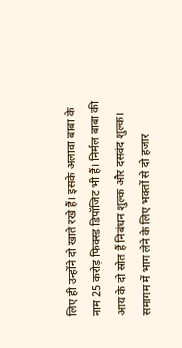लिए ही उन्होंने दो खाते रखे हैं। इसके अलावा बाबा के नाम 25 करोड़ फिक्स्ड डिपॉजिट भी हैं। निर्मल बाबा की आय के दो स्रोत हैं निबंधन शुल्क और दसवंद शुल्क। समागम में भाग लेने के लिए भक्तों से दो हजार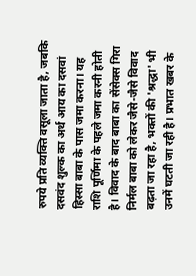रुपये प्रति व्यक्ति वसूला जाता है, जबकि दसवंद शुल्क का अर्थ आय का दसवां हिस्सा बाबा के पास जमा करना। यह राशि पूर्णिमा के पहले जमा करनी होती है। विवाद के बाद बाबा का सेंसेक्स गिरा निर्मल बाबा को लेकर जैसे-जैसे विवाद बढ़ता जा रहा है, भक्तों की 'श्रद्धा' भी उनमें घटती जा रही है। प्रभात खबर के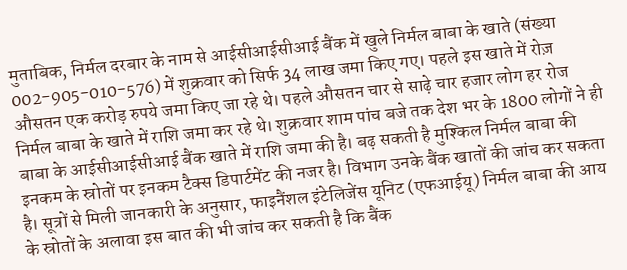मुताबिक, निर्मल दरबार के नाम से आईसीआईसीआई बैंक में खुले निर्मल बाबा के खाते (संख्या 002-905-010-576) में शुक्रवार को सिर्फ 34 लाख जमा किए गए। पहले इस खाते में रोज़ औसतन एक करोड़ रुपये जमा किए जा रहे थे। पहले औसतन चार से साढ़े चार हजार लोग हर रोज निर्मल बाबा के खाते में राशि जमा कर रहे थे। शुक्रवार शाम पांच बजे तक देश भर के 1800 लोगों ने ही बाबा के आईसीआईसीआई बैंक खाते में राशि जमा की है। बढ़ सकती है मुश्किल निर्मल बाबा की इनकम के स्रोतों पर इनकम टैक्स डिपार्टमेंट की नजर है। विभाग उनके बैंक खातों की जांच कर सकता है। सूत्रों से मिली जानकारी के अनुसार, फाइनैंशल इंटेलिजेंस यूनिट (एफआईयू) निर्मल बाबा की आय के स्रोतों के अलावा इस बात की भी जांच कर सकती है कि बैंक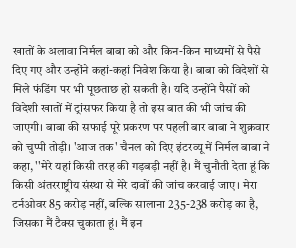खातों के अलावा निर्मल बाबा को और किन-किन माध्यमों से पैसे दिए गए और उन्होंने कहां-कहां निवेश किया है। बाबा को विदेशों से मिले फंडिंग पर भी पूछताछ हो सकती है। यदि उन्‍होंने पैसों को विदेशी खातों में ट्रांसफर किया है तो इस बात की भी जांच की जाएगी। बाबा की सफाई पूरे प्रकरण पर पहली बार बाबा ने शुक्रवार को चुप्पी तोड़ी। 'आज तक' चैनल को दिए इंटरव्यू में निर्मल बाबा ने कहा, ''मेरे यहां किसी तरह की गड़बड़ी नहीं है। मैं चुनौती देता हूं कि किसी अंतरराष्ट्रीय संस्था से मेरे दावों की जांच करवाई जाए। मेरा टर्नओवर 85 करोड़ नहीं, बल्कि सालाना 235-238 करोड़ का है, जिसका मैं टैक्स चुकाता हूं। मैं इन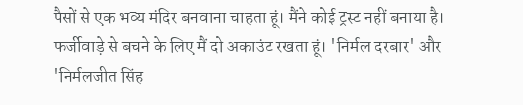पैसों से एक भव्य मंदिर बनवाना चाहता हूं। मैंने कोई ट्रस्ट नहीं बनाया है। फर्जीवाड़े से बचने के लिए मैं दो अकाउंट रखता हूं। 'निर्मल दरबार' और 'निर्मलजीत सिंह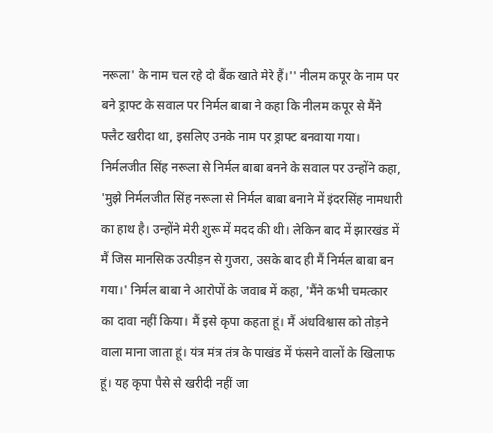नरूला' के नाम चल रहे दो बैंक खाते मेरे हैं।'' नीलम कपूर के नाम पर बने ड्राफ्ट के सवाल पर निर्मल बाबा ने कहा कि नीलम कपूर से मैंने फ्लैट खरीदा था, इसलिए उनके नाम पर ड्राफ्ट बनवाया गया। निर्मलजीत सिंह नरूला से निर्मल बाबा बनने के सवाल पर उन्होंने कहा, 'मुझे निर्मलजीत सिंह नरूला से निर्मल बाबा बनाने में इंदरसिंह नामधारी का हाथ है। उन्होंने मेरी शुरू में मदद की थी। लेकिन बाद में झारखंड में मैं जिस मानसिक उत्पीड़न से गुजरा, उसके बाद ही मैं निर्मल बाबा बन गया।' निर्मल बाबा ने आरोपों के जवाब में कहा, 'मैंने कभी चमत्कार का दावा नहीं किया। मैं इसे कृपा कहता हूं। मैं अंधविश्वास को तोड़ने वाला माना जाता हूं। यंत्र मंत्र तंत्र के पाखंड में फंसने वालों के खिलाफ हूं। यह कृपा पैसे से खरीदी नहीं जा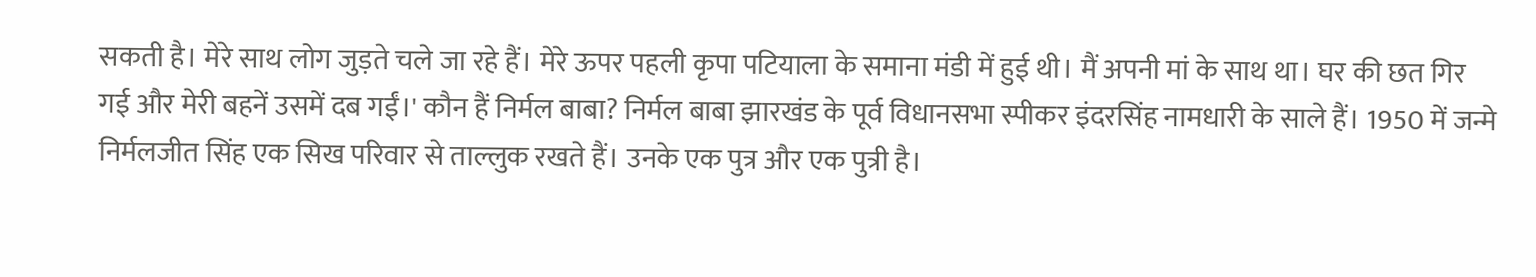सकती है। मेरे साथ लोग जुड़ते चले जा रहे हैं। मेरे ऊपर पहली कृपा पटियाला के समाना मंडी में हुई थी। मैं अपनी मां के साथ था। घर की छत गिर गई और मेरी बहनें उसमें दब गईं।' कौन हैं निर्मल बाबा? निर्मल बाबा झारखंड के पूर्व विधानसभा स्पीकर इंदरसिंह नामधारी के साले हैं। 1950 में जन्मे निर्मलजीत सिंह एक सिख परिवार से ताल्लुक रखते हैं। उनके एक पुत्र और एक पुत्री है।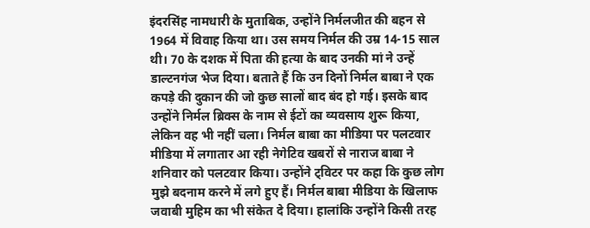इंदरसिंह नामधारी के मुताबिक, उन्होंने निर्मलजीत की बहन से 1964 में विवाह किया था। उस समय निर्मल की उम्र 14-15 साल थी। 70 के दशक में पिता की हत्या के बाद उनकी मां ने उन्हें डाल्टनगंज भेज दिया। बताते हैं कि उन दिनों निर्मल बाबा ने एक कपड़े की दुकान की जो कुछ सालों बाद बंद हो गई। इसके बाद उन्होंने निर्मल ब्रिक्स के नाम से ईटों का व्यवसाय शुरू किया, लेकिन वह भी नहीं चला। निर्मल बाबा का मीडिया पर पलटवार मीडिया में लगातार आ रही नेगेटिव खबरों से नाराज बाबा ने शनिवार को पलटवार किया। उन्होंने ट्विटर पर कहा कि कुछ लोग मुझे बदनाम करने में लगे हुए हैं। निर्मल बाबा मीडिया के खिलाफ जवाबी मुहिम का भी संकेत दे दिया। हालांकि उन्होंने किसी तरह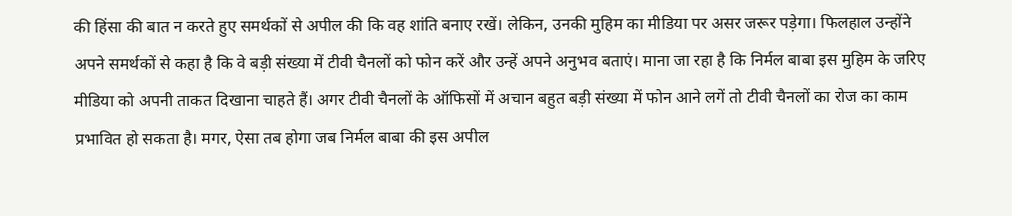की हिंसा की बात न करते हुए समर्थकों से अपील की कि वह शांति बनाए रखें। लेकिन, उनकी मुहिम का मीडिया पर असर जरूर पड़ेगा। फिलहाल उन्होंने अपने समर्थकों से कहा है कि वे बड़ी संख्या में टीवी चैनलों को फोन करें और उन्हें अपने अनुभव बताएं। माना जा रहा है कि निर्मल बाबा इस मुहिम के जरिए मीडिया को अपनी ताकत दिखाना चाहते हैं। अगर टीवी चैनलों के ऑफिसों में अचान बहुत बड़ी संख्या में फोन आने लगें तो टीवी चैनलों का रोज का काम प्रभावित हो सकता है। मगर, ऐसा तब होगा जब निर्मल बाबा की इस अपील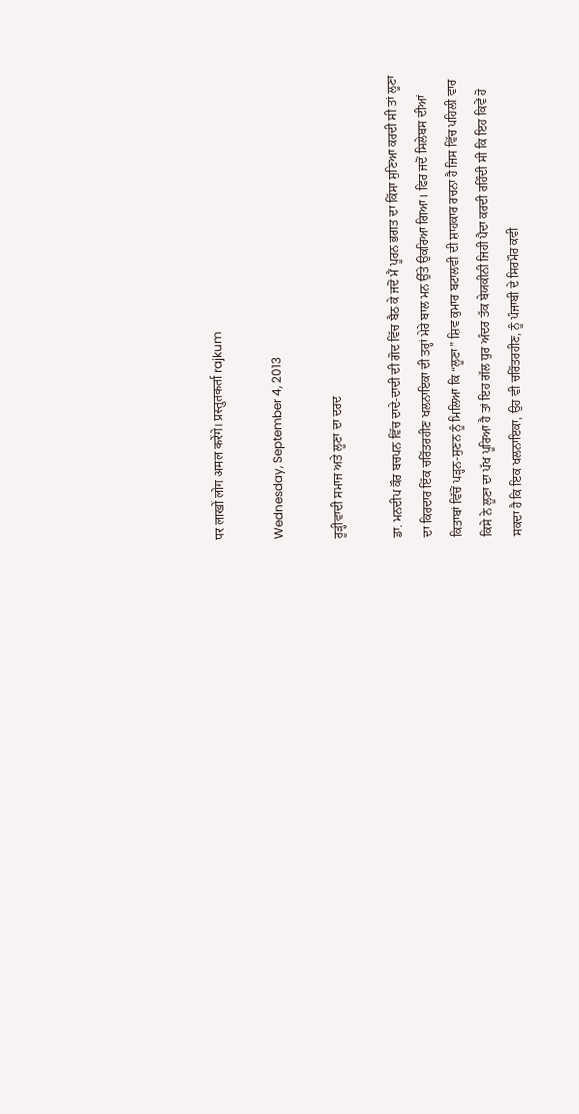पर लाखों लोग अमल करेंगे। प्रस्तुतकर्ता rajkum

Wednesday, September 4, 2013

ਰੂੜ੍ਹੀਵਾਦੀ ਸਮਾਜ ਅਤੇ ਲੂਣਾ ਦਾ ਦਰਦ

ਡਾ. ਮਨਦੀਪ ਕੌਰ ਬਚਪਨ ਵਿੱਚ ਦਾਦੇ-ਦਾਦੀ ਦੀ ਗੋਦ ਵਿੱਚ ਬੈਠ ਕੇ ਜਦੋਂ ਮੈਂ ਪੂਰਨ ਭਗਤ ਦਾ ਕਿੱਸਾ ਸੁਣਿਆ ਕਰਦੀ ਸੀ ਤਾਂ ਲੂਣਾ ਦਾ ਕਿਰਦਾਰ ਇੱਕ ਚਰਿੱਤਰਹੀਣ ਖਲਨਾਇਕਾ ਦੀ ਤਰ੍ਹਾਂ ਮੇਰੇ ਬਾਲ ਮਨ ਉੱਤੇ ਉਕਰਿਆ ਗਿਆ। ਫਿਰ ਜਦੋਂ ਸਿਲੇਬਸ ਦੀਆਂ ਕਿਤਾਬਾਂ ਵਿੱਚੋਂ ਪੜ੍ਹਨ-ਸੁਣਨ ਨੂੰ ਮਿਲਿਆ ਕਿ “ਲੂਣਾ” ਸ਼ਿਵ ਕੁਮਾਰ ਬਟਾਲਵੀ ਦੀ ਸ਼ਾਹਕਾਰ ਰਚਨਾ ਹੈ ਜਿਸ ਵਿੱਚ ਪਹਿਲੀ ਵਾਰ ਕਿਸੇ ਨੇ ਲੂਣਾ ਦਾ ਪੱਖ ਪੂਰਿਆ ਹੈ ਤਾਂ ਇਹ ਗੱਲ ਧੁਰ ਅੰਦਰ ਤੱਕ ਬੇਯਕੀਨੀ ਜਿਹੀ ਪੈਦਾ ਕਰਦੀ ਰਹਿੰਦੀ ਸੀ ਕਿ ਇਹ ਕਿਵੇਂ ਹੋ ਸਕਦਾ ਹੈ ਕਿ ਇਕ ਖਲਨਾਇਕਾ, ਉਹ ਵੀ ਚਰਿੱਤਰਹੀਣ, ਨੂੰ ਪੰਜਾਬੀ ਦੇ ਸਿਰਮੌਰ ਕਵੀ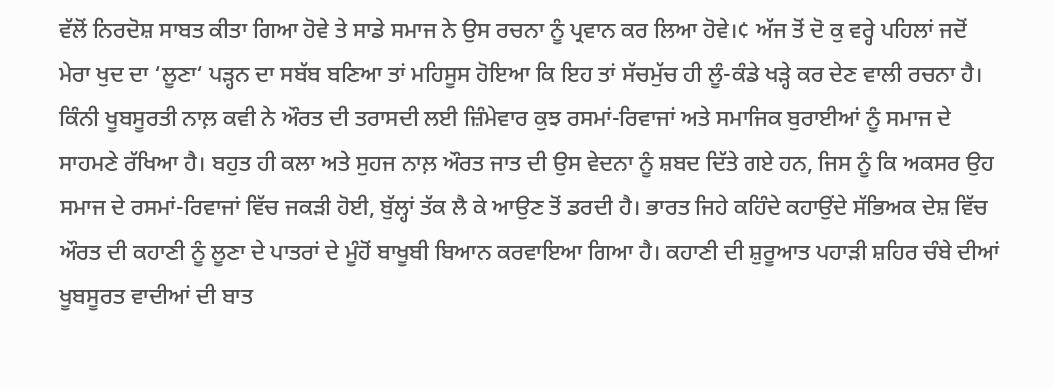ਵੱਲੋਂ ਨਿਰਦੋਸ਼ ਸਾਬਤ ਕੀਤਾ ਗਿਆ ਹੋਵੇ ਤੇ ਸਾਡੇ ਸਮਾਜ ਨੇ ਉਸ ਰਚਨਾ ਨੂੰ ਪ੍ਰਵਾਨ ਕਰ ਲਿਆ ਹੋਵੇ।¢ ਅੱਜ ਤੋਂ ਦੋ ਕੁ ਵਰ੍ਹੇ ਪਹਿਲਾਂ ਜਦੋਂ ਮੇਰਾ ਖੁਦ ਦਾ ‘ਲੂਣਾ‘ ਪੜ੍ਹਨ ਦਾ ਸਬੱਬ ਬਣਿਆ ਤਾਂ ਮਹਿਸੂਸ ਹੋਇਆ ਕਿ ਇਹ ਤਾਂ ਸੱਚਮੁੱਚ ਹੀ ਲੂੰ-ਕੰਡੇ ਖੜ੍ਹੇ ਕਰ ਦੇਣ ਵਾਲੀ ਰਚਨਾ ਹੈ। ਕਿੰਨੀ ਖੂਬਸੂਰਤੀ ਨਾਲ਼ ਕਵੀ ਨੇ ਔਰਤ ਦੀ ਤਰਾਸਦੀ ਲਈ ਜ਼ਿੰਮੇਵਾਰ ਕੁਝ ਰਸਮਾਂ-ਰਿਵਾਜਾਂ ਅਤੇ ਸਮਾਜਿਕ ਬੁਰਾਈਆਂ ਨੂੰ ਸਮਾਜ ਦੇ ਸਾਹਮਣੇ ਰੱਖਿਆ ਹੈ। ਬਹੁਤ ਹੀ ਕਲਾ ਅਤੇ ਸੁਹਜ ਨਾਲ਼ ਔਰਤ ਜਾਤ ਦੀ ਉਸ ਵੇਦਨਾ ਨੂੰ ਸ਼ਬਦ ਦਿੱਤੇ ਗਏ ਹਨ, ਜਿਸ ਨੂੰ ਕਿ ਅਕਸਰ ਉਹ ਸਮਾਜ ਦੇ ਰਸਮਾਂ-ਰਿਵਾਜਾਂ ਵਿੱਚ ਜਕੜੀ ਹੋਈ, ਬੁੱਲ੍ਹਾਂ ਤੱਕ ਲੈ ਕੇ ਆਉਣ ਤੋਂ ਡਰਦੀ ਹੈ। ਭਾਰਤ ਜਿਹੇ ਕਹਿੰਦੇ ਕਹਾਉਂਦੇ ਸੱਭਿਅਕ ਦੇਸ਼ ਵਿੱਚ ਔਰਤ ਦੀ ਕਹਾਣੀ ਨੂੰ ਲੂਣਾ ਦੇ ਪਾਤਰਾਂ ਦੇ ਮੂੰਹੋਂ ਬਾਖੂਬੀ ਬਿਆਨ ਕਰਵਾਇਆ ਗਿਆ ਹੈ। ਕਹਾਣੀ ਦੀ ਸ਼ੁਰੂਆਤ ਪਹਾੜੀ ਸ਼ਹਿਰ ਚੰਬੇ ਦੀਆਂ ਖੂਬਸੂਰਤ ਵਾਦੀਆਂ ਦੀ ਬਾਤ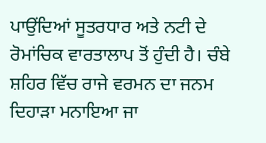ਪਾਉਂਦਿਆਂ ਸੂਤਰਧਾਰ ਅਤੇ ਨਟੀ ਦੇ ਰੋਮਾਂਚਿਕ ਵਾਰਤਾਲਾਪ ਤੋਂ ਹੁੰਦੀ ਹੈ। ਚੰਬੇ ਸ਼ਹਿਰ ਵਿੱਚ ਰਾਜੇ ਵਰਮਨ ਦਾ ਜਨਮ ਦਿਹਾੜਾ ਮਨਾਇਆ ਜਾ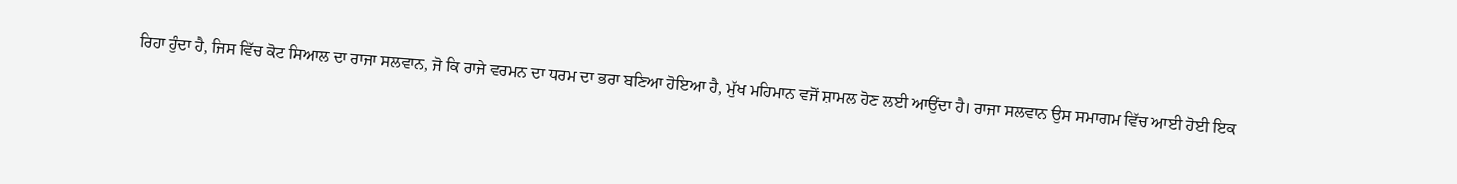ਰਿਹਾ ਹੁੰਦਾ ਹੈ, ਜਿਸ ਵਿੱਚ ਕੋਟ ਸਿਆਲ ਦਾ ਰਾਜਾ ਸਲਵਾਨ, ਜੋ ਕਿ ਰਾਜੇ ਵਰਮਨ ਦਾ ਧਰਮ ਦਾ ਭਰਾ ਬਣਿਆ ਹੋਇਆ ਹੈ, ਮੁੱਖ ਮਹਿਮਾਨ ਵਜੋਂ ਸ਼ਾਮਲ ਹੋਣ ਲਈ ਆਉਂਦਾ ਹੈ। ਰਾਜਾ ਸਲਵਾਨ ਉਸ ਸਮਾਗਮ ਵਿੱਚ ਆਈ ਹੋਈ ਇਕ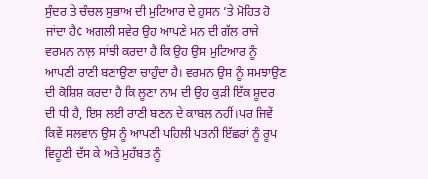ਸੁੰਦਰ ਤੇ ਚੰਚਲ ਸੁਭਾਅ ਦੀ ਮੁਟਿਆਰ ਦੇ ਹੁਸਨ ’ਤੇ ਮੋਹਿਤ ਹੋ ਜਾਂਦਾ ਹੈ¢ ਅਗਲੀ ਸਵੇਰ ਉਹ ਆਪਣੇ ਮਨ ਦੀ ਗੱਲ ਰਾਜੇ ਵਰਮਨ ਨਾਲ਼ ਸਾਂਝੀ ਕਰਦਾ ਹੈ ਕਿ ਉਹ ਉਸ ਮੁਟਿਆਰ ਨੂੰ ਆਪਣੀ ਰਾਣੀ ਬਣਾਉਣਾ ਚਾਹੁੰਦਾ ਹੈ। ਵਰਮਨ ਉਸ ਨੂੰ ਸਮਝਾਉਣ ਦੀ ਕੋਸ਼ਿਸ਼ ਕਰਦਾ ਹੈ ਕਿ ਲੂਣਾ ਨਾਮ ਦੀ ਉਹ ਕੁੜੀ ਇੱਕ ਸ਼ੂਦਰ ਦੀ ਧੀ ਹੈ, ਇਸ ਲਈ ਰਾਣੀ ਬਣਨ ਦੇ ਕਾਬਲ ਨਹੀਂ।ਪਰ ਜਿਵੇਂ ਕਿਵੇਂ ਸਲਵਾਨ ਉਸ ਨੂੰ ਆਪਣੀ ਪਹਿਲੀ ਪਤਨੀ ਇੱਛਰਾਂ ਨੂੰ ਰੂਪ ਵਿਹੂਣੀ ਦੱਸ ਕੇ ਅਤੇ ਮੁਹੱਬਤ ਨੂੰ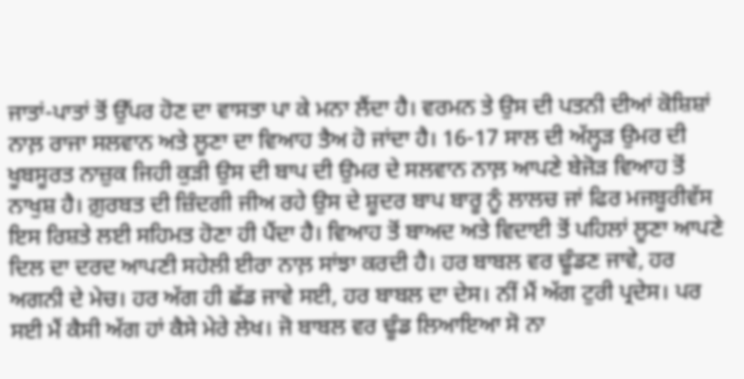ਜਾਤਾਂ-ਪਾਤਾਂ ਤੋਂ ਉੱਪਰ ਹੋਣ ਦਾ ਵਾਸਤਾ ਪਾ ਕੇ ਮਨਾ ਲੈਂਦਾ ਹੈ। ਵਰਮਨ ਤੇ ਉਸ ਦੀ ਪਤਨੀ ਦੀਆਂ ਕੋਸ਼ਿਸ਼ਾਂ ਨਾਲ਼ ਰਾਜਾ ਸਲਵਾਨ ਅਤੇ ਲੂਣਾ ਦਾ ਵਿਆਹ ਤੈਅ ਹੋ ਜਾਂਦਾ ਹੈ। 16-17 ਸਾਲ ਦੀ ਅੱਲ੍ਹੜ ਉਮਰ ਦੀ ਖੂਬਸੂਰਤ ਨਾਜ਼ੁਕ ਜਿਹੀ ਕੁੜੀ ਉਸ ਦੀ ਬਾਪ ਦੀ ਉਮਰ ਦੇ ਸਲਵਾਨ ਨਾਲ਼ ਆਪਣੇ ਬੇਜੋੜ ਵਿਆਹ ਤੋਂ ਨਾਖੁਸ਼ ਹੈ। ਗ਼ੁਰਬਤ ਦੀ ਜ਼ਿੰਦਗੀ ਜੀਅ ਰਹੇ ਉਸ ਦੇ ਸ਼ੂਦਰ ਬਾਪ ਬਾਰੂ ਨੂੰ ਲਾਲਚ ਜਾਂ ਫਿਰ ਮਜਬੂਰੀਵੱਸ ਇਸ ਰਿਸ਼ਤੇ ਲਈ ਸਹਿਮਤ ਹੋਣਾ ਹੀ ਪੈਂਦਾ ਹੈ। ਵਿਆਹ ਤੋਂ ਬਾਅਦ ਅਤੇ ਵਿਦਾਈ ਤੋਂ ਪਹਿਲਾਂ ਲੂਣਾ ਆਪਣੇ ਦਿਲ ਦਾ ਦਰਦ ਆਪਣੀ ਸਹੇਲੀ ਈਰਾ ਨਾਲ਼ ਸਾਂਝਾ ਕਰਦੀ ਹੈ। ਹਰ ਬਾਬਲ ਵਰ ਢੂੰਡਣ ਜਾਵੇ, ਹਰ ਅਗਨੀ ਦੇ ਮੇਚ। ਹਰ ਅੱਗ ਹੀ ਛੱਡ ਜਾਵੇ ਸਈ, ਹਰ ਬਾਬਲ ਦਾ ਦੇਸ। ਨੀਂ ਮੈਂ ਅੱਗ ਟੁਰੀ ਪ੍ਰਦੇਸ। ਪਰ ਸਈ ਮੈਂ ਕੈਸੀ ਅੱਗ ਹਾਂ ਕੈਸੇ ਮੇਰੇ ਲੇਖ। ਜੋ ਬਾਬਲ ਵਰ ਢੂੰਡ ਲਿਆਇਆ ਸੋ ਨਾ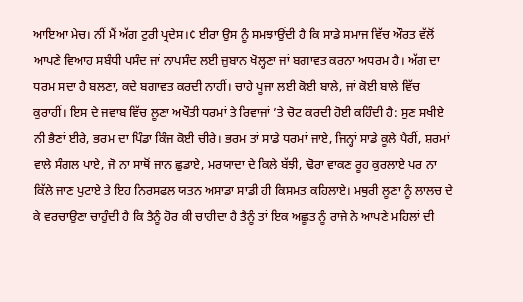ਆਇਆ ਮੇਚ। ਨੀਂ ਮੈਂ ਅੱਗ ਟੁਰੀ ਪ੍ਰਦੇਸ।¢ ਈਰਾ ਉਸ ਨੂੰ ਸਮਝਾਉਂਦੀ ਹੈ ਕਿ ਸਾਡੇ ਸਮਾਜ ਵਿੱਚ ਔਰਤ ਵੱਲੋਂ ਆਪਣੇ ਵਿਆਹ ਸਬੰਧੀ ਪਸੰਦ ਜਾਂ ਨਾਪਸੰਦ ਲਈ ਜ਼ੁਬਾਨ ਖੋਲ੍ਹਣਾ ਜਾਂ ਬਗਾਵਤ ਕਰਨਾ ਅਧਰਮ ਹੈ। ਅੱਗ ਦਾ ਧਰਮ ਸਦਾ ਹੈ ਬਲਣਾ, ਕਦੇ ਬਗਾਵਤ ਕਰਦੀ ਨਾਹੀਂ। ਚਾਹੇ ਪੂਜਾ ਲਈ ਕੋਈ ਬਾਲੇ, ਜਾਂ ਕੋਈ ਬਾਲੇ ਵਿੱਚ ਕੁਰਾਹੀਂ। ਇਸ ਦੇ ਜਵਾਬ ਵਿੱਚ ਲੂਣਾ ਅਖੌਤੀ ਧਰਮਾਂ ਤੇ ਰਿਵਾਜਾਂ ’ਤੇ ਚੋਟ ਕਰਦੀ ਹੋਈ ਕਹਿੰਦੀ ਹੈ: ਸੁਣ ਸਖੀਏ ਨੀ ਭੈਣਾਂ ਈਰੇ, ਭਰਮ ਦਾ ਪਿੰਡਾ ਕਿੰਜ ਕੋਈ ਚੀਰੇ। ਭਰਮ ਤਾਂ ਸਾਡੇ ਧਰਮਾਂ ਜਾਏ, ਜਿਨ੍ਹਾਂ ਸਾਡੇ ਕੂਲੇ ਪੈਰੀਂ, ਸ਼ਰਮਾਂ ਵਾਲੇ ਸੰਗਲ ਪਾਏ, ਜੋ ਨਾ ਸਾਥੋਂ ਜਾਨ ਛੁਡਾਏ, ਮਰਯਾਦਾ ਦੇ ਕਿਲੇ ਬੱਝੀ, ਢੋਰਾ ਵਾਕਣ ਰੂਹ ਕੁਰਲਾਏ ਪਰ ਨਾ ਕਿੱਲੇ ਜਾਣ ਪੁਟਾਏ ਤੇ ਇਹ ਨਿਰਸਫਲ ਯਤਨ ਅਸਾਡਾ ਸਾਡੀ ਹੀ ਕਿਸਮਤ ਕਹਿਲਾਏ। ਮਥੁਰੀ ਲੂਣਾ ਨੂੰ ਲਾਲਚ ਦੇ ਕੇ ਵਰਚਾਉਣਾ ਚਾਹੁੰਦੀ ਹੈ ਕਿ ਤੈਨੂੰ ਹੋਰ ਕੀ ਚਾਹੀਦਾ ਹੈ ਤੈਨੂੰ ਤਾਂ ਇਕ ਅਛੂਤ ਨੂੰ ਰਾਜੇ ਨੇ ਆਪਣੇ ਮਹਿਲਾਂ ਦੀ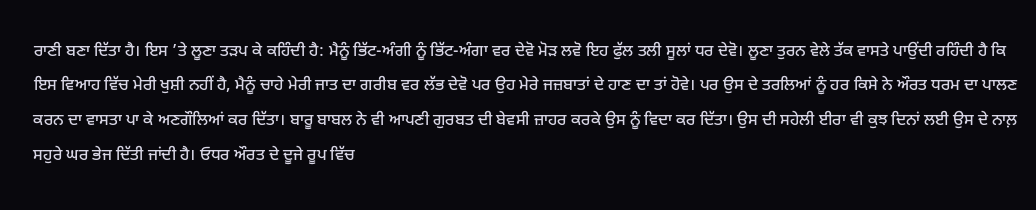ਰਾਣੀ ਬਣਾ ਦਿੱਤਾ ਹੈ। ਇਸ ’ਤੇ ਲੂਣਾ ਤੜਪ ਕੇ ਕਹਿੰਦੀ ਹੈ: ਮੈਨੂੰ ਭਿੱਟ-ਅੰਗੀ ਨੂੰ ਭਿੱਟ-ਅੰਗਾ ਵਰ ਦੇਵੋ ਮੋੜ ਲਵੋ ਇਹ ਫੁੱਲ ਤਲੀ ਸੂਲਾਂ ਧਰ ਦੇਵੋ। ਲੂਣਾ ਤੁਰਨ ਵੇਲੇ ਤੱਕ ਵਾਸਤੇ ਪਾਉਂਦੀ ਰਹਿੰਦੀ ਹੈ ਕਿ ਇਸ ਵਿਆਹ ਵਿੱਚ ਮੇਰੀ ਖੁਸ਼ੀ ਨਹੀਂ ਹੈ, ਮੈਨੂੰ ਚਾਹੇ ਮੇਰੀ ਜਾਤ ਦਾ ਗਰੀਬ ਵਰ ਲੱਭ ਦੇਵੋ ਪਰ ਉਹ ਮੇਰੇ ਜਜ਼ਬਾਤਾਂ ਦੇ ਹਾਣ ਦਾ ਤਾਂ ਹੋਵੇ। ਪਰ ਉਸ ਦੇ ਤਰਲਿਆਂ ਨੂੰ ਹਰ ਕਿਸੇ ਨੇ ਔਰਤ ਧਰਮ ਦਾ ਪਾਲਣ ਕਰਨ ਦਾ ਵਾਸਤਾ ਪਾ ਕੇ ਅਣਗੌਲਿਆਂ ਕਰ ਦਿੱਤਾ। ਬਾਰੂ ਬਾਬਲ ਨੇ ਵੀ ਆਪਣੀ ਗੁਰਬਤ ਦੀ ਬੇਵਸੀ ਜ਼ਾਹਰ ਕਰਕੇ ਉਸ ਨੂੰ ਵਿਦਾ ਕਰ ਦਿੱਤਾ। ਉਸ ਦੀ ਸਹੇਲੀ ਈਰਾ ਵੀ ਕੁਝ ਦਿਨਾਂ ਲਈ ਉਸ ਦੇ ਨਾਲ਼ ਸਹੁਰੇ ਘਰ ਭੇਜ ਦਿੱਤੀ ਜਾਂਦੀ ਹੈ। ਓਧਰ ਔਰਤ ਦੇ ਦੂਜੇ ਰੂਪ ਵਿੱਚ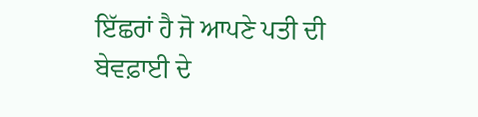ਇੱਛਰਾਂ ਹੈ ਜੋ ਆਪਣੇ ਪਤੀ ਦੀ ਬੇਵਫ਼ਾਈ ਦੇ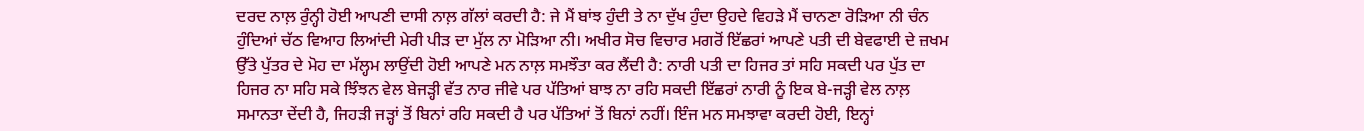ਦਰਦ ਨਾਲ਼ ਰੁੰਨ੍ਹੀ ਹੋਈ ਆਪਣੀ ਦਾਸੀ ਨਾਲ਼ ਗੱਲਾਂ ਕਰਦੀ ਹੈ: ਜੇ ਮੈਂ ਬਾਂਝ ਹੁੰਦੀ ਤੇ ਨਾ ਦੁੱਖ ਹੁੰਦਾ ਉਹਦੇ ਵਿਹੜੇ ਮੈਂ ਚਾਨਣਾ ਰੋੜਿਆ ਨੀ ਚੰਨ ਹੁੰਦਿਆਂ ਚੱਠ ਵਿਆਹ ਲਿਆਂਦੀ ਮੇਰੀ ਪੀੜ ਦਾ ਮੁੱਲ ਨਾ ਮੋੜਿਆ ਨੀ। ਅਖੀਰ ਸੋਚ ਵਿਚਾਰ ਮਗਰੋਂ ਇੱਛਰਾਂ ਆਪਣੇ ਪਤੀ ਦੀ ਬੇਵਫਾਈ ਦੇ ਜ਼ਖਮ ਉੱਤੇ ਪੁੱਤਰ ਦੇ ਮੋਹ ਦਾ ਮੱਲ੍ਹਮ ਲਾਉਂਦੀ ਹੋਈ ਆਪਣੇ ਮਨ ਨਾਲ਼ ਸਮਝੌਤਾ ਕਰ ਲੈਂਦੀ ਹੈ: ਨਾਰੀ ਪਤੀ ਦਾ ਹਿਜਰ ਤਾਂ ਸਹਿ ਸਕਦੀ ਪਰ ਪੁੱਤ ਦਾ ਹਿਜਰ ਨਾ ਸਹਿ ਸਕੇ ਝਿੰਝਨ ਵੇਲ ਬੇਜੜ੍ਹੀ ਵੱਤ ਨਾਰ ਜੀਵੇ ਪਰ ਪੱਤਿਆਂ ਬਾਝ ਨਾ ਰਹਿ ਸਕਦੀ ਇੱਛਰਾਂ ਨਾਰੀ ਨੂੰ ਇਕ ਬੇ-ਜੜ੍ਹੀ ਵੇਲ ਨਾਲ਼ ਸਮਾਨਤਾ ਦੇਂਦੀ ਹੈ, ਜਿਹੜੀ ਜੜ੍ਹਾਂ ਤੋਂ ਬਿਨਾਂ ਰਹਿ ਸਕਦੀ ਹੈ ਪਰ ਪੱਤਿਆਂ ਤੋਂ ਬਿਨਾਂ ਨਹੀਂ। ਇੰਜ ਮਨ ਸਮਝਾਵਾ ਕਰਦੀ ਹੋਈ, ਇਨ੍ਹਾਂ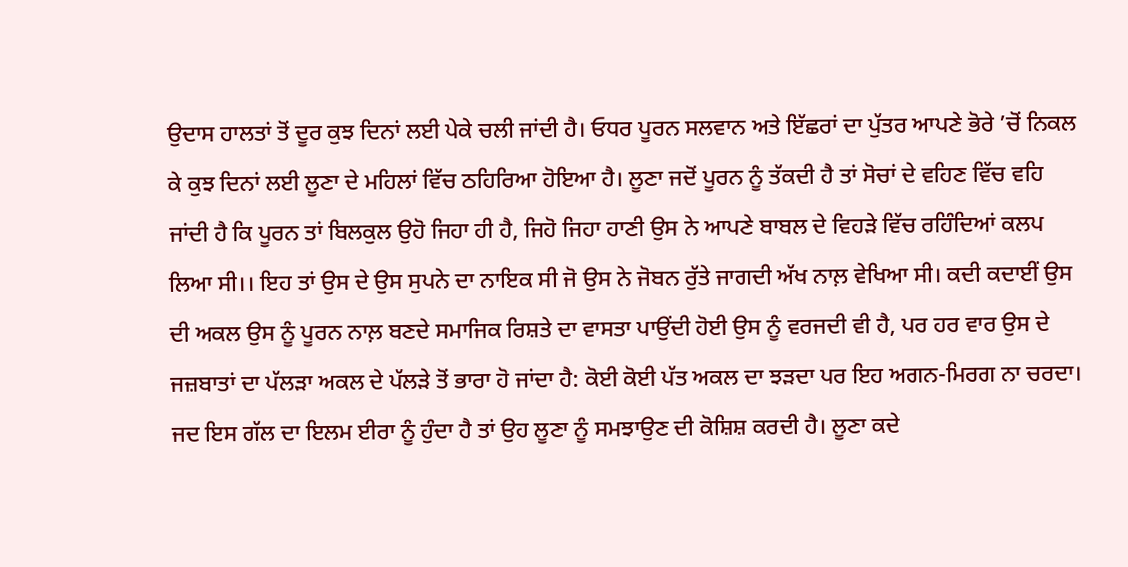ਉਦਾਸ ਹਾਲਤਾਂ ਤੋਂ ਦੂਰ ਕੁਝ ਦਿਨਾਂ ਲਈ ਪੇਕੇ ਚਲੀ ਜਾਂਦੀ ਹੈ। ਓਧਰ ਪੂਰਨ ਸਲਵਾਨ ਅਤੇ ਇੱਛਰਾਂ ਦਾ ਪੁੱਤਰ ਆਪਣੇ ਭੋਰੇ ’ਚੋਂ ਨਿਕਲ ਕੇ ਕੁਝ ਦਿਨਾਂ ਲਈ ਲੂਣਾ ਦੇ ਮਹਿਲਾਂ ਵਿੱਚ ਠਹਿਰਿਆ ਹੋਇਆ ਹੈ। ਲੂਣਾ ਜਦੋਂ ਪੂਰਨ ਨੂੰ ਤੱਕਦੀ ਹੈ ਤਾਂ ਸੋਚਾਂ ਦੇ ਵਹਿਣ ਵਿੱਚ ਵਹਿ ਜਾਂਦੀ ਹੈ ਕਿ ਪੂਰਨ ਤਾਂ ਬਿਲਕੁਲ ਉਹੋ ਜਿਹਾ ਹੀ ਹੈ, ਜਿਹੋ ਜਿਹਾ ਹਾਣੀ ਉਸ ਨੇ ਆਪਣੇ ਬਾਬਲ ਦੇ ਵਿਹੜੇ ਵਿੱਚ ਰਹਿੰਦਿਆਂ ਕਲਪ ਲਿਆ ਸੀ।। ਇਹ ਤਾਂ ਉਸ ਦੇ ਉਸ ਸੁਪਨੇ ਦਾ ਨਾਇਕ ਸੀ ਜੋ ਉਸ ਨੇ ਜੋਬਨ ਰੁੱਤੇ ਜਾਗਦੀ ਅੱਖ ਨਾਲ਼ ਵੇਖਿਆ ਸੀ। ਕਦੀ ਕਦਾਈਂ ਉਸ ਦੀ ਅਕਲ ਉਸ ਨੂੰ ਪੂਰਨ ਨਾਲ਼ ਬਣਦੇ ਸਮਾਜਿਕ ਰਿਸ਼ਤੇ ਦਾ ਵਾਸਤਾ ਪਾਉਂਦੀ ਹੋਈ ਉਸ ਨੂੰ ਵਰਜਦੀ ਵੀ ਹੈ, ਪਰ ਹਰ ਵਾਰ ਉਸ ਦੇ ਜਜ਼ਬਾਤਾਂ ਦਾ ਪੱਲੜਾ ਅਕਲ ਦੇ ਪੱਲੜੇ ਤੋਂ ਭਾਰਾ ਹੋ ਜਾਂਦਾ ਹੈ: ਕੋਈ ਕੋਈ ਪੱਤ ਅਕਲ ਦਾ ਝੜਦਾ ਪਰ ਇਹ ਅਗਨ-ਮਿਰਗ ਨਾ ਚਰਦਾ। ਜਦ ਇਸ ਗੱਲ ਦਾ ਇਲਮ ਈਰਾ ਨੂੰ ਹੁੰਦਾ ਹੈ ਤਾਂ ਉਹ ਲੂਣਾ ਨੂੰ ਸਮਝਾਉਣ ਦੀ ਕੋਸ਼ਿਸ਼ ਕਰਦੀ ਹੈ। ਲੂਣਾ ਕਦੇ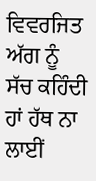ਵਿਵਰਜਿਤ ਅੱਗ ਨੂੰ ਸੱਚ ਕਹਿੰਦੀ ਹਾਂ ਹੱਥ ਨਾ ਲਾਈਂ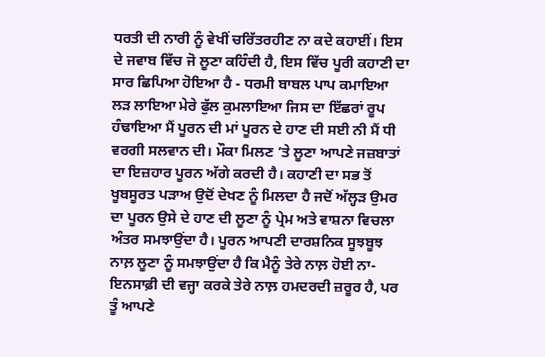ਧਰਤੀ ਦੀ ਨਾਰੀ ਨੂੰ ਵੇਖੀਂ ਚਰਿੱਤਰਹੀਣ ਨਾ ਕਦੇ ਕਹਾਈਂ। ਇਸ ਦੇ ਜਵਾਬ ਵਿੱਚ ਜੋ ਲੂਣਾ ਕਹਿੰਦੀ ਹੈ, ਇਸ ਵਿੱਚ ਪੂਰੀ ਕਹਾਣੀ ਦਾ ਸਾਰ ਛਿਪਿਆ ਹੋਇਆ ਹੈ - ਧਰਮੀ ਬਾਬਲ ਪਾਪ ਕਮਾਇਆ ਲੜ ਲਾਇਆ ਮੇਰੇ ਫੁੱਲ ਕੁਮਲਾਇਆ ਜਿਸ ਦਾ ਇੱਛਰਾਂ ਰੂਪ ਹੰਢਾਇਆ ਮੈਂ ਪੂਰਨ ਦੀ ਮਾਂ ਪੂਰਨ ਦੇ ਹਾਣ ਦੀ ਸਈ ਨੀ ਮੈਂ ਧੀ ਵਰਗੀ ਸਲਵਾਨ ਦੀ। ਮੌਕਾ ਮਿਲਣ ’ਤੇ ਲੂਣਾ ਆਪਣੇ ਜਜ਼ਬਾਤਾਂ ਦਾ ਇਜ਼ਹਾਰ ਪੂਰਨ ਅੱਗੇ ਕਰਦੀ ਹੈ। ਕਹਾਣੀ ਦਾ ਸਭ ਤੋਂ ਖੂਬਸੂਰਤ ਪੜਾਅ ਉਦੋਂ ਦੇਖਣ ਨੂੰ ਮਿਲਦਾ ਹੈ ਜਦੋਂ ਅੱਲ੍ਹੜ ਉਮਰ ਦਾ ਪੂਰਨ ਉਸੇ ਦੇ ਹਾਣ ਦੀ ਲੂਣਾ ਨੂੰ ਪ੍ਰੇਮ ਅਤੇ ਵਾਸ਼ਨਾ ਵਿਚਲਾ ਅੰਤਰ ਸਮਝਾਉਂਦਾ ਹੈ। ਪੂਰਨ ਆਪਣੀ ਦਾਰਸ਼ਨਿਕ ਸੂਝਬੂਝ ਨਾਲ਼ ਲੂਣਾ ਨੂੰ ਸਮਝਾਉਂਦਾ ਹੈ ਕਿ ਮੈਨੂੰ ਤੇਰੇ ਨਾਲ਼ ਹੋਈ ਨਾ-ਇਨਸਾਫ਼ੀ ਦੀ ਵਜ੍ਹਾ ਕਰਕੇ ਤੇਰੇ ਨਾਲ਼ ਹਮਦਰਦੀ ਜ਼ਰੂਰ ਹੈ, ਪਰ ਤੂੰ ਆਪਣੇ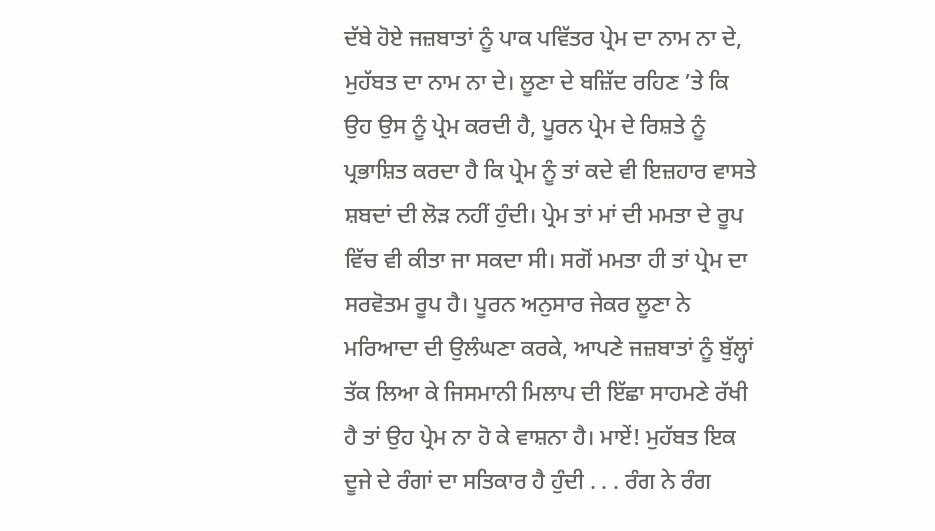ਦੱਬੇ ਹੋਏ ਜਜ਼ਬਾਤਾਂ ਨੂੰ ਪਾਕ ਪਵਿੱਤਰ ਪ੍ਰੇਮ ਦਾ ਨਾਮ ਨਾ ਦੇ, ਮੁਹੱਬਤ ਦਾ ਨਾਮ ਨਾ ਦੇ। ਲੂਣਾ ਦੇ ਬਜ਼ਿੱਦ ਰਹਿਣ ’ਤੇ ਕਿ ਉਹ ਉਸ ਨੂੰ ਪ੍ਰੇਮ ਕਰਦੀ ਹੈ, ਪੂਰਨ ਪ੍ਰੇਮ ਦੇ ਰਿਸ਼ਤੇ ਨੂੰ ਪ੍ਰਭਾਸ਼ਿਤ ਕਰਦਾ ਹੈ ਕਿ ਪ੍ਰੇਮ ਨੂੰ ਤਾਂ ਕਦੇ ਵੀ ਇਜ਼ਹਾਰ ਵਾਸਤੇ ਸ਼ਬਦਾਂ ਦੀ ਲੋੜ ਨਹੀਂ ਹੁੰਦੀ। ਪ੍ਰੇਮ ਤਾਂ ਮਾਂ ਦੀ ਮਮਤਾ ਦੇ ਰੂਪ ਵਿੱਚ ਵੀ ਕੀਤਾ ਜਾ ਸਕਦਾ ਸੀ। ਸਗੋਂ ਮਮਤਾ ਹੀ ਤਾਂ ਪ੍ਰੇਮ ਦਾ ਸਰਵੋਤਮ ਰੂਪ ਹੈ। ਪੂਰਨ ਅਨੁਸਾਰ ਜੇਕਰ ਲੂਣਾ ਨੇ ਮਰਿਆਦਾ ਦੀ ਉਲੰਘਣਾ ਕਰਕੇ, ਆਪਣੇ ਜਜ਼ਬਾਤਾਂ ਨੂੰ ਬੁੱਲ੍ਹਾਂ ਤੱਕ ਲਿਆ ਕੇ ਜਿਸਮਾਨੀ ਮਿਲਾਪ ਦੀ ਇੱਛਾ ਸਾਹਮਣੇ ਰੱਖੀ ਹੈ ਤਾਂ ਉਹ ਪ੍ਰੇਮ ਨਾ ਹੋ ਕੇ ਵਾਸ਼ਨਾ ਹੈ। ਮਾਏਂ! ਮੁਹੱਬਤ ਇਕ ਦੂਜੇ ਦੇ ਰੰਗਾਂ ਦਾ ਸਤਿਕਾਰ ਹੈ ਹੁੰਦੀ . . . ਰੰਗ ਨੇ ਰੰਗ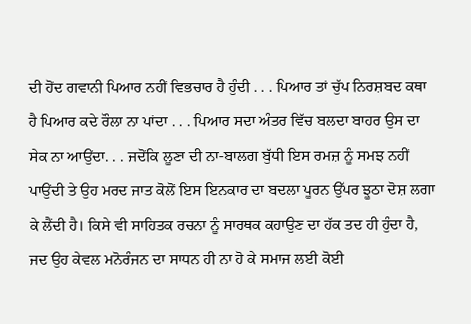ਦੀ ਹੋਂਦ ਗਵਾਨੀ ਪਿਆਰ ਨਹੀਂ ਵਿਭਚਾਰ ਹੈ ਹੁੰਦੀ . . . ਪਿਆਰ ਤਾਂ ਚੁੱਪ ਨਿਰਸ਼ਬਦ ਕਥਾ ਹੈ ਪਿਆਰ ਕਦੇ ਰੌਲਾ ਨਾ ਪਾਂਦਾ . . . ਪਿਆਰ ਸਦਾ ਅੰਤਰ ਵਿੱਚ ਬਲਦਾ ਬਾਹਰ ਉਸ ਦਾ ਸੇਕ ਨਾ ਆਉਂਦਾ. . . ਜਦੋਂਕਿ ਲੂਣਾ ਦੀ ਨਾ-ਬਾਲਗ ਬੁੱਧੀ ਇਸ ਰਮਜ਼ ਨੂੰ ਸਮਝ ਨਹੀਂ ਪਾਉਂਦੀ ਤੇ ਉਹ ਮਰਦ ਜਾਤ ਕੋਲੋਂ ਇਸ ਇਨਕਾਰ ਦਾ ਬਦਲਾ ਪੂਰਨ ਉੱਪਰ ਝੂਠਾ ਦੋਸ਼ ਲਗਾ ਕੇ ਲੈਂਦੀ ਹੈ। ਕਿਸੇ ਵੀ ਸਾਹਿਤਕ ਰਚਨਾ ਨੂੰ ਸਾਰਥਕ ਕਹਾਉਣ ਦਾ ਹੱਕ ਤਦ ਹੀ ਹੁੰਦਾ ਹੈ, ਜਦ ਉਹ ਕੇਵਲ ਮਨੋਰੰਜਨ ਦਾ ਸਾਧਨ ਹੀ ਨਾ ਹੋ ਕੇ ਸਮਾਜ ਲਈ ਕੋਈ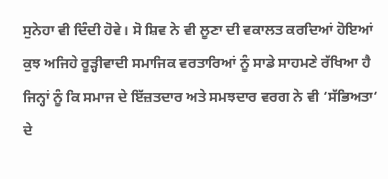ਸੁਨੇਹਾ ਵੀ ਦਿੰਦੀ ਹੋਵੇ। ਸੋ ਸ਼ਿਵ ਨੇ ਵੀ ਲੂਣਾ ਦੀ ਵਕਾਲਤ ਕਰਦਿਆਂ ਹੋਇਆਂ ਕੁਝ ਅਜਿਹੇ ਰੂੜ੍ਹੀਵਾਦੀ ਸਮਾਜਿਕ ਵਰਤਾਰਿਆਂ ਨੂੰ ਸਾਡੇ ਸਾਹਮਣੇ ਰੱਖਿਆ ਹੈ ਜਿਨ੍ਹਾਂ ਨੂੰ ਕਿ ਸਮਾਜ ਦੇ ਇੱਜ਼ਤਦਾਰ ਅਤੇ ਸਮਝਦਾਰ ਵਰਗ ਨੇ ਵੀ ‘ਸੱਭਿਅਤਾ‘ ਦੇ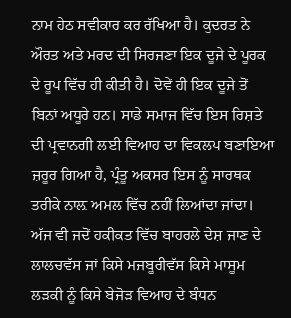ਨਾਮ ਹੇਠ ਸਵੀਕਾਰ ਕਰ ਰੱਖਿਆ ਹੈ। ਕੁਦਰਤ ਨੇ ਔਰਤ ਅਤੇ ਮਰਦ ਦੀ ਸਿਰਜਣਾ ਇਕ ਦੂਜੇ ਦੇ ਪੂਰਕ ਦੇ ਰੂਪ ਵਿੱਚ ਹੀ ਕੀਤੀ ਹੈ। ਦੋਵੇਂ ਹੀ ਇਕ ਦੂਜੇ ਤੋਂ ਬਿਨਾਂ ਅਧੂਰੇ ਹਨ। ਸਾਡੇ ਸਮਾਜ ਵਿੱਚ ਇਸ ਰਿਸ਼ਤੇ ਦੀ ਪ੍ਰਵਾਨਗੀ ਲਈ ਵਿਆਹ ਦਾ ਵਿਕਲਪ ਬਣਾਇਆ ਜ਼ਰੂਰ ਗਿਆ ਹੈ, ਪ੍ਰੰਤੂ ਅਕਸਰ ਇਸ ਨੂੰ ਸਾਰਥਕ ਤਰੀਕੇ ਨਾਲ਼ ਅਮਲ ਵਿੱਚ ਨਹੀਂ ਲਿਆਂਦਾ ਜਾਂਦਾ। ਅੱਜ ਵੀ ਜਦੋਂ ਹਕੀਕਤ ਵਿੱਚ ਬਾਹਰਲੇ ਦੇਸ਼ ਜਾਣ ਦੇ ਲਾਲਚਵੱਸ ਜਾਂ ਕਿਸੇ ਮਜਬੂਰੀਵੱਸ ਕਿਸੇ ਮਾਸੂਮ ਲੜਕੀ ਨੂੰ ਕਿਸੇ ਬੇਜੋੜ ਵਿਆਹ ਦੇ ਬੰਧਨ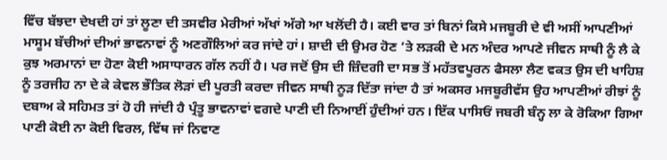ਵਿੱਚ ਬੱਝਦਾ ਦੇਖਦੀ ਹਾਂ ਤਾਂ ਲੂਣਾ ਦੀ ਤਸਵੀਰ ਮੇਰੀਆਂ ਅੱਖਾਂ ਅੱਗੇ ਆ ਖਲੋਂਦੀ ਹੈ। ਕਈ ਵਾਰ ਤਾਂ ਬਿਨਾਂ ਕਿਸੇ ਮਜਬੂਰੀ ਦੇ ਵੀ ਅਸੀਂ ਆਪਣੀਆਂ ਮਾਸੂਮ ਬੱਚੀਆਂ ਦੀਆਂ ਭਾਵਨਾਵਾਂ ਨੂੰ ਅਣਗੌਲਿਆਂ ਕਰ ਜਾਂਦੇ ਹਾਂ। ਸ਼ਾਦੀ ਦੀ ਉਮਰ ਹੋਣ ’ਤੇ ਲੜਕੀ ਦੇ ਮਨ ਅੰਦਰ ਆਪਣੇ ਜੀਵਨ ਸਾਥੀ ਨੂੰ ਲੈ ਕੇ ਕੁਝ ਅਰਮਾਨਾਂ ਦਾ ਹੋਣਾ ਕੋਈ ਅਸਾਧਾਰਨ ਗੱਲ ਨਹੀਂ ਹੈ। ਪਰ ਜਦੋਂ ਉਸ ਦੀ ਜ਼ਿੰਦਗੀ ਦਾ ਸਭ ਤੋਂ ਮਹੱਤਵਪੂਰਨ ਫੈਸਲਾ ਲੈਣ ਵਕਤ ਉਸ ਦੀ ਖਾਹਿਸ਼ ਨੂੰ ਤਰਜੀਹ ਨਾ ਦੇ ਕੇ ਕੇਵਲ ਭੌਤਿਕ ਲੋੜਾਂ ਦੀ ਪੂਰਤੀ ਕਰਦਾ ਜੀਵਨ ਸਾਥੀ ਨੂੜ ਦਿੱਤਾ ਜਾਂਦਾ ਹੈ ਤਾਂ ਅਕਸਰ ਮਜਬੂਰੀਵੱਸ ਉਹ ਆਪਣੀਆਂ ਰੀਝਾਂ ਨੂੰ ਦਬਾਅ ਕੇ ਸਹਿਮਤ ਤਾਂ ਹੋ ਹੀ ਜਾਂਦੀ ਹੈ ਪ੍ਰੰਤੂ ਭਾਵਨਾਵਾਂ ਵਗਦੇ ਪਾਣੀ ਦੀ ਨਿਆਈਂ ਹੁੰਦੀਆਂ ਹਨ। ਇੱਕ ਪਾਸਿਓਂ ਜਬਰੀ ਬੰਨ੍ਹ ਲਾ ਕੇ ਰੋਕਿਆ ਗਿਆ ਪਾਣੀ ਕੋਈ ਨਾ ਕੋਈ ਵਿਰਲ, ਵਿੱਥ ਜਾਂ ਨਿਵਾਣ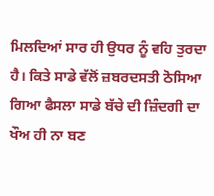ਮਿਲਦਿਆਂ ਸਾਰ ਹੀ ਉਧਰ ਨੂੰ ਵਹਿ ਤੁਰਦਾ ਹੈ। ਕਿਤੇ ਸਾਡੇ ਵੱਲੋਂ ਜ਼ਬਰਦਸਤੀ ਠੋਸਿਆ ਗਿਆ ਫੈਸਲਾ ਸਾਡੇ ਬੱਚੇ ਦੀ ਜ਼ਿੰਦਗੀ ਦਾ ਖੌਅ ਹੀ ਨਾ ਬਣ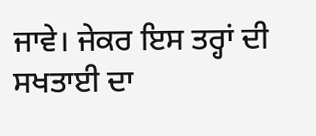ਜਾਵੇ। ਜੇਕਰ ਇਸ ਤਰ੍ਹਾਂ ਦੀ ਸਖਤਾਈ ਦਾ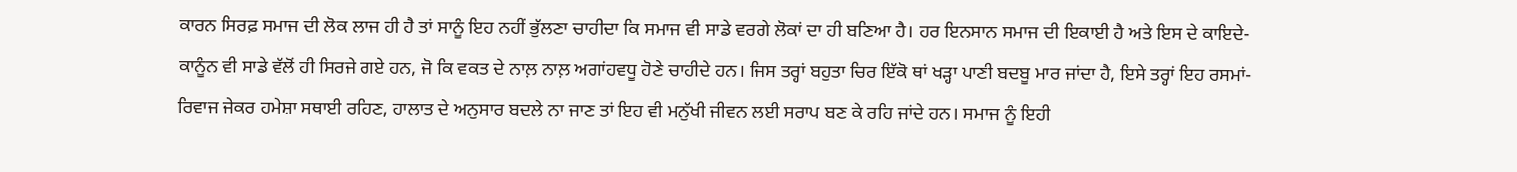ਕਾਰਨ ਸਿਰਫ਼ ਸਮਾਜ ਦੀ ਲੋਕ ਲਾਜ ਹੀ ਹੈ ਤਾਂ ਸਾਨੂੰ ਇਹ ਨਹੀਂ ਭੁੱਲਣਾ ਚਾਹੀਦਾ ਕਿ ਸਮਾਜ ਵੀ ਸਾਡੇ ਵਰਗੇ ਲੋਕਾਂ ਦਾ ਹੀ ਬਣਿਆ ਹੈ। ਹਰ ਇਨਸਾਨ ਸਮਾਜ ਦੀ ਇਕਾਈ ਹੈ ਅਤੇ ਇਸ ਦੇ ਕਾਇਦੇ-ਕਾਨੂੰਨ ਵੀ ਸਾਡੇ ਵੱਲੋਂ ਹੀ ਸਿਰਜੇ ਗਏ ਹਨ, ਜੋ ਕਿ ਵਕਤ ਦੇ ਨਾਲ਼ ਨਾਲ਼ ਅਗਾਂਹਵਧੂ ਹੋਣੇ ਚਾਹੀਦੇ ਹਨ। ਜਿਸ ਤਰ੍ਹਾਂ ਬਹੁਤਾ ਚਿਰ ਇੱਕੋ ਥਾਂ ਖੜ੍ਹਾ ਪਾਣੀ ਬਦਬੂ ਮਾਰ ਜਾਂਦਾ ਹੈ, ਇਸੇ ਤਰ੍ਹਾਂ ਇਹ ਰਸਮਾਂ-ਰਿਵਾਜ ਜੇਕਰ ਹਮੇਸ਼ਾ ਸਥਾਈ ਰਹਿਣ, ਹਾਲਾਤ ਦੇ ਅਨੁਸਾਰ ਬਦਲੇ ਨਾ ਜਾਣ ਤਾਂ ਇਹ ਵੀ ਮਨੁੱਖੀ ਜੀਵਨ ਲਈ ਸਰਾਪ ਬਣ ਕੇ ਰਹਿ ਜਾਂਦੇ ਹਨ। ਸਮਾਜ ਨੂੰ ਇਹੀ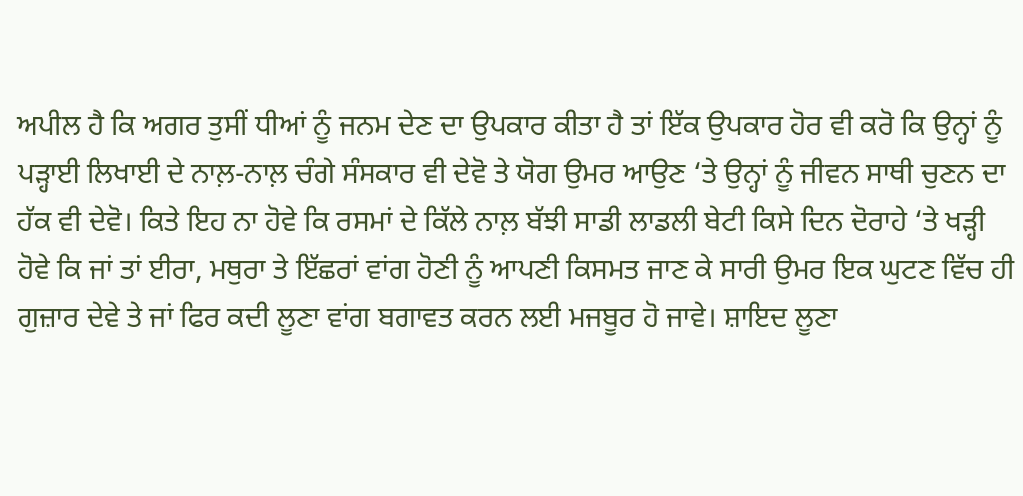ਅਪੀਲ ਹੈ ਕਿ ਅਗਰ ਤੁਸੀਂ ਧੀਆਂ ਨੂੰ ਜਨਮ ਦੇਣ ਦਾ ਉਪਕਾਰ ਕੀਤਾ ਹੈ ਤਾਂ ਇੱਕ ਉਪਕਾਰ ਹੋਰ ਵੀ ਕਰੋ ਕਿ ਉਨ੍ਹਾਂ ਨੂੰ ਪੜ੍ਹਾਈ ਲਿਖਾਈ ਦੇ ਨਾਲ਼-ਨਾਲ਼ ਚੰਗੇ ਸੰਸਕਾਰ ਵੀ ਦੇਵੋ ਤੇ ਯੋਗ ਉਮਰ ਆਉਣ ‘ਤੇ ਉਨ੍ਹਾਂ ਨੂੰ ਜੀਵਨ ਸਾਥੀ ਚੁਣਨ ਦਾ ਹੱਕ ਵੀ ਦੇਵੋ। ਕਿਤੇ ਇਹ ਨਾ ਹੋਵੇ ਕਿ ਰਸਮਾਂ ਦੇ ਕਿੱਲੇ ਨਾਲ਼ ਬੱਝੀ ਸਾਡੀ ਲਾਡਲੀ ਬੇਟੀ ਕਿਸੇ ਦਿਨ ਦੋਰਾਹੇ ‘ਤੇ ਖੜ੍ਹੀ ਹੋਵੇ ਕਿ ਜਾਂ ਤਾਂ ਈਰਾ, ਮਥੁਰਾ ਤੇ ਇੱਛਰਾਂ ਵਾਂਗ ਹੋਣੀ ਨੂੰ ਆਪਣੀ ਕਿਸਮਤ ਜਾਣ ਕੇ ਸਾਰੀ ਉਮਰ ਇਕ ਘੁਟਣ ਵਿੱਚ ਹੀ ਗੁਜ਼ਾਰ ਦੇਵੇ ਤੇ ਜਾਂ ਫਿਰ ਕਦੀ ਲੂਣਾ ਵਾਂਗ ਬਗਾਵਤ ਕਰਨ ਲਈ ਮਜਬੂਰ ਹੋ ਜਾਵੇ। ਸ਼ਾਇਦ ਲੂਣਾ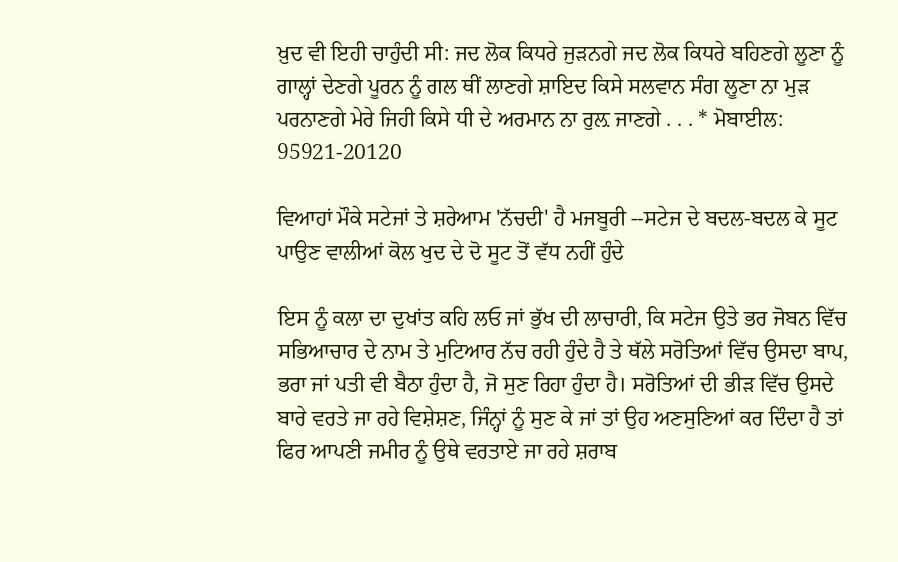ਖ਼ੁਦ ਵੀ ਇਹੀ ਚਾਹੁੰਦੀ ਸੀ: ਜਦ ਲੋਕ ਕਿਧਰੇ ਜੁੜਨਗੇ ਜਦ ਲੋਕ ਕਿਧਰੇ ਬਹਿਣਗੇ ਲੂਣਾ ਨੂੰ ਗਾਲ੍ਹਾਂ ਦੇਣਗੇ ਪੂਰਨ ਨੂੰ ਗਲ ਥੀਂ ਲਾਣਗੇ ਸ਼ਾਇਦ ਕਿਸੇ ਸਲਵਾਨ ਸੰਗ ਲੂਣਾ ਨਾ ਮੁੜ ਪਰਨਾਣਗੇ ਮੇਰੇ ਜਿਹੀ ਕਿਸੇ ਧੀ ਦੇ ਅਰਮਾਨ ਨਾ ਰੁਲ਼ ਜਾਣਗੇ . . . * ਮੋਬਾਈਲ: 95921-20120

ਵਿਆਹਾਂ ਮੌਕੇ ਸਟੇਜਾਂ ਤੇ ਸ਼ਰੇਆਮ 'ਨੱਚਦੀ' ਹੈ ਮਜਬੂਰੀ --ਸਟੇਜ ਦੇ ਬਦਲ-ਬਦਲ ਕੇ ਸੂਟ ਪਾਉਣ ਵਾਲੀਆਂ ਕੋਲ ਖੁਦ ਦੇ ਦੋ ਸੂਟ ਤੋਂ ਵੱਧ ਨਹੀਂ ਹੁੰਦੇ

ਇਸ ਨੂੰ ਕਲਾ ਦਾ ਦੁਖਾਂਤ ਕਹਿ ਲਓ ਜਾਂ ਭੁੱਖ ਦੀ ਲਾਚਾਰੀ, ਕਿ ਸਟੇਜ ਉਤੇ ਭਰ ਜੋਬਨ ਵਿੱਚ ਸਭਿਆਚਾਰ ਦੇ ਨਾਮ ਤੇ ਮੁਟਿਆਰ ਨੱਚ ਰਹੀ ਹੁੰਦੇ ਹੈ ਤੇ ਥੱਲੇ ਸਰੋਤਿਆਂ ਵਿੱਚ ਉਸਦਾ ਬਾਪ, ਭਰਾ ਜਾਂ ਪਤੀ ਵੀ ਬੈਠਾ ਹੁੰਦਾ ਹੈ, ਜੋ ਸੁਣ ਰਿਹਾ ਹੁੰਦਾ ਹੈ। ਸਰੋਤਿਆਂ ਦੀ ਭੀੜ ਵਿੱਚ ਉਸਦੇ ਬਾਰੇ ਵਰਤੇ ਜਾ ਰਹੇ ਵਿਸ਼ੇਸ਼ਣ, ਜਿੰਨ੍ਹਾਂ ਨੂੰ ਸੁਣ ਕੇ ਜਾਂ ਤਾਂ ਉਹ ਅਣਸੁਣਿਆਂ ਕਰ ਦਿੰਦਾ ਹੈ ਤਾਂ ਫਿਰ ਆਪਣੀ ਜਮੀਰ ਨੂੰ ਉਥੇ ਵਰਤਾਏ ਜਾ ਰਹੇ ਸ਼ਰਾਬ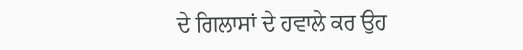ਦੇ ਗਿਲਾਸਾਂ ਦੇ ਹਵਾਲੇ ਕਰ ਉਹ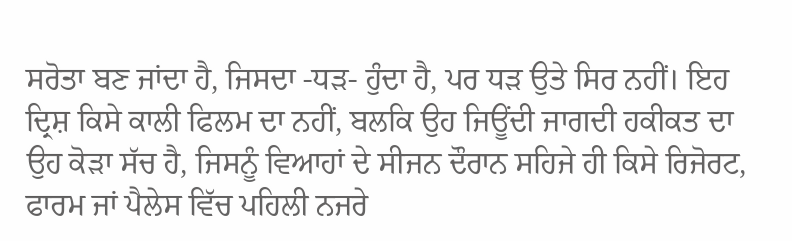ਸਰੋਤਾ ਬਣ ਜਾਂਦਾ ਹੈ, ਜਿਸਦਾ -ਧੜ- ਹੁੰਦਾ ਹੈ, ਪਰ ਧੜ ਉਤੇ ਸਿਰ ਨਹੀਂ। ਇਹ ਦ੍ਰਿਸ਼ ਕਿਸੇ ਕਾਲੀ ਫਿਲਮ ਦਾ ਨਹੀਂ, ਬਲਕਿ ਉਹ ਜਿਊਂਦੀ ਜਾਗਦੀ ਹਕੀਕਤ ਦਾ ਉਹ ਕੋੜਾ ਸੱਚ ਹੈ, ਜਿਸਨੂੰ ਵਿਆਹਾਂ ਦੇ ਸੀਜਨ ਦੌਰਾਨ ਸਹਿਜੇ ਹੀ ਕਿਸੇ ਰਿਜੋਰਟ, ਫਾਰਮ ਜਾਂ ਪੈਲੇਸ ਵਿੱਚ ਪਹਿਲੀ ਨਜਰੇ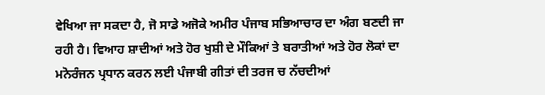ਵੇਖਿਆ ਜਾ ਸਕਦਾ ਹੈ, ਜੋ ਸਾਡੇ ਅਜੋਕੇ ਅਮੀਰ ਪੰਜਾਬ ਸਭਿਆਚਾਰ ਦਾ ਅੰਗ ਬਣਦੀ ਜਾ ਰਹੀ ਹੈ। ਵਿਆਹ ਸ਼ਾਦੀਆਂ ਅਤੇ ਹੋਰ ਖੁਸ਼ੀ ਦੇ ਮੌਕਿਆਂ ਤੇ ਬਰਾਤੀਆਂ ਅਤੇ ਹੋਰ ਲੋਕਾਂ ਦਾ ਮਨੋਰੰਜਨ ਪ੍ਰਧਾਨ ਕਰਨ ਲਈ ਪੰਜਾਬੀ ਗੀਤਾਂ ਦੀ ਤਰਜ ਚ ਨੱਚਦੀਆਂ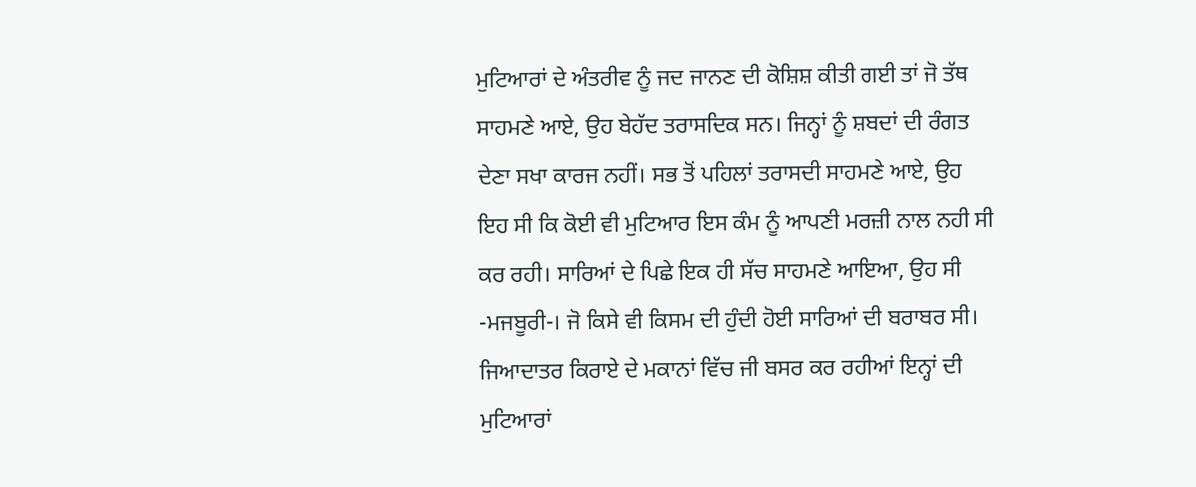ਮੁਟਿਆਰਾਂ ਦੇ ਅੰਤਰੀਵ ਨੂੰ ਜਦ ਜਾਨਣ ਦੀ ਕੋਸ਼ਿਸ਼ ਕੀਤੀ ਗਈ ਤਾਂ ਜੋ ਤੱਥ ਸਾਹਮਣੇ ਆਏ, ਉਹ ਬੇਹੱਦ ਤਰਾਸਦਿਕ ਸਨ। ਜਿਨ੍ਹਾਂ ਨੂੰ ਸ਼ਬਦਾਂ ਦੀ ਰੰਗਤ ਦੇਣਾ ਸਖਾ ਕਾਰਜ ਨਹੀਂ। ਸਭ ਤੋਂ ਪਹਿਲਾਂ ਤਰਾਸਦੀ ਸਾਹਮਣੇ ਆਏ, ਉਹ ਇਹ ਸੀ ਕਿ ਕੋਈ ਵੀ ਮੁਟਿਆਰ ਇਸ ਕੰਮ ਨੂੰ ਆਪਣੀ ਮਰਜ਼ੀ ਨਾਲ ਨਹੀ ਸੀ ਕਰ ਰਹੀ। ਸਾਰਿਆਂ ਦੇ ਪਿਛੇ ਇਕ ਹੀ ਸੱਚ ਸਾਹਮਣੇ ਆਇਆ, ਉਹ ਸੀ -ਮਜਬੂਰੀ-। ਜੋ ਕਿਸੇ ਵੀ ਕਿਸਮ ਦੀ ਹੁੰਦੀ ਹੋਈ ਸਾਰਿਆਂ ਦੀ ਬਰਾਬਰ ਸੀ। ਜਿਆਦਾਤਰ ਕਿਰਾਏ ਦੇ ਮਕਾਨਾਂ ਵਿੱਚ ਜੀ ਬਸਰ ਕਰ ਰਹੀਆਂ ਇਨ੍ਹਾਂ ਦੀ ਮੁਟਿਆਰਾਂ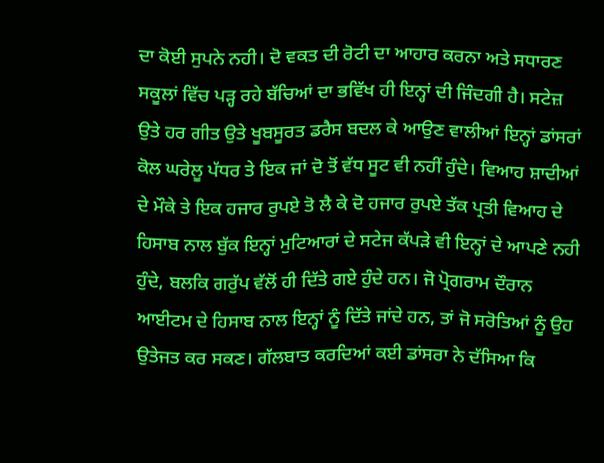ਦਾ ਕੋਈ ਸੁਪਨੇ ਨਹੀ। ਦੋ ਵਕਤ ਦੀ ਰੋਟੀ ਦਾ ਆਹਾਰ ਕਰਨਾ ਅਤੇ ਸਧਾਰਣ ਸਕੂਲਾਂ ਵਿੱਚ ਪੜ੍ਹ ਰਹੇ ਬੱਚਿਆਂ ਦਾ ਭਵਿੱਖ ਹੀ ਇਨ੍ਹਾਂ ਦੀ ਜਿੰਦਗੀ ਹੈ। ਸਟੇਜ਼ ਉਤੇ ਹਰ ਗੀਤ ਉਤੇ ਖੂਬਸੂਰਤ ਡਰੈਸ ਬਦਲ ਕੇ ਆਉਣ ਵਾਲੀਆਂ ਇਨ੍ਹਾਂ ਡਾਂਸਰਾਂ ਕੋਲ ਘਰੇਲੂ ਪੱਧਰ ਤੇ ਇਕ ਜਾਂ ਦੋ ਤੋਂ ਵੱਧ ਸੂਟ ਵੀ ਨਹੀਂ ਹੁੰਦੇ। ਵਿਆਹ ਸ਼ਾਦੀਆਂ ਦੇ ਮੌਕੇ ਤੇ ਇਕ ਹਜਾਰ ਰੁਪਏ ਤੋ ਲੈ ਕੇ ਦੋ ਹਜਾਰ ਰੁਪਏ ਤੱਕ ਪ੍ਰਤੀ ਵਿਆਹ ਦੇ ਹਿਸਾਬ ਨਾਲ ਬੁੱਕ ਇਨ੍ਹਾਂ ਮੁਟਿਆਰਾਂ ਦੇ ਸਟੇਜ ਕੱਪੜੇ ਵੀ ਇਨ੍ਹਾਂ ਦੇ ਆਪਣੇ ਨਹੀ ਹੁੰਦੇ, ਬਲਕਿ ਗਰੁੱਪ ਵੱਲੋਂ ਹੀ ਦਿੱਤੇ ਗਏ ਹੁੰਦੇ ਹਨ। ਜੋ ਪ੍ਰੋਗਰਾਮ ਦੌਰਾਨ ਆਈਟਮ ਦੇ ਹਿਸਾਬ ਨਾਲ ਇਨ੍ਹਾਂ ਨੂੰ ਦਿੱਤੇ ਜਾਂਦੇ ਹਨ, ਤਾਂ ਜੋ ਸਰੋਤਿਆਂ ਨੂੰ ਉਹ ਉਤੇਜਤ ਕਰ ਸਕਣ। ਗੱਲਬਾਤ ਕਰਦਿਆਂ ਕਈ ਡਾਂਸਰਾ ਨੇ ਦੱਸਿਆ ਕਿ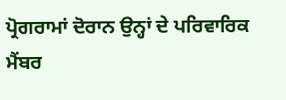ਪ੍ਰੋਗਰਾਮਾਂ ਦੋਰਾਨ ਉਨ੍ਹਾਂ ਦੇ ਪਰਿਵਾਰਿਕ ਮੈਂਬਰ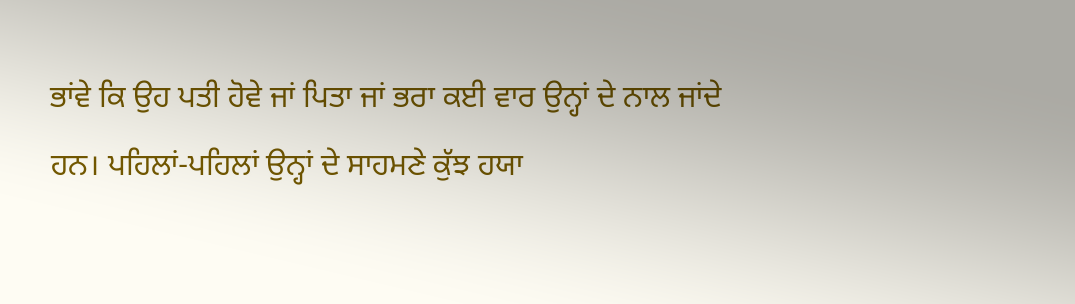ਭਾਂਵੇ ਕਿ ਉਹ ਪਤੀ ਹੋਵੇ ਜਾਂ ਪਿਤਾ ਜਾਂ ਭਰਾ ਕਈ ਵਾਰ ਉਨ੍ਹਾਂ ਦੇ ਨਾਲ ਜਾਂਦੇ ਹਨ। ਪਹਿਲਾਂ-ਪਹਿਲਾਂ ਉਨ੍ਹਾਂ ਦੇ ਸਾਹਮਣੇ ਕੁੱਝ ਹਯਾ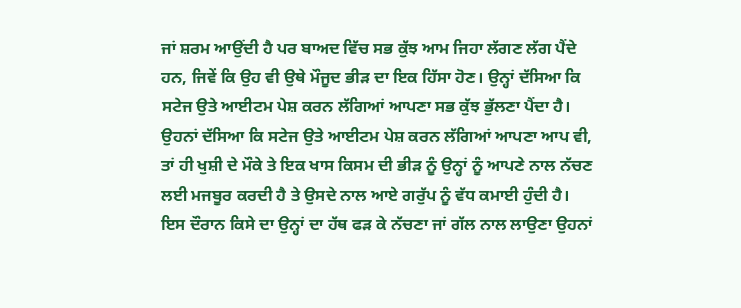ਜਾਂ ਸ਼ਰਮ ਆਉਂਦੀ ਹੈ ਪਰ ਬਾਅਦ ਵਿੱਚ ਸਭ ਕੁੱਝ ਆਮ ਜਿਹਾ ਲੱਗਣ ਲੱਗ ਪੈਂਦੇ ਹਨ, ਜਿਵੇਂ ਕਿ ਉਹ ਵੀ ਉਥੇ ਮੌਜੂਦ ਭੀੜ ਦਾ ਇਕ ਹਿੱਸਾ ਹੋਣ। ਉਨ੍ਹਾਂ ਦੱਸਿਆ ਕਿ ਸਟੇਜ ਉਤੇ ਆਈਟਮ ਪੇਸ਼ ਕਰਨ ਲੱਗਿਆਂ ਆਪਣਾ ਸਭ ਕੁੱਝ ਭੁੱਲਣਾ ਪੈਂਦਾ ਹੈ। ਉਹਨਾਂ ਦੱਸਿਆ ਕਿ ਸਟੇਜ ਉਤੇ ਆਈਟਮ ਪੇਸ਼ ਕਰਨ ਲੱਗਿਆਂ ਆਪਣਾ ਆਪ ਵੀ, ਤਾਂ ਹੀ ਖੁਸ਼ੀ ਦੇ ਮੌਕੇ ਤੇ ਇਕ ਖਾਸ ਕਿਸਮ ਦੀ ਭੀੜ ਨੂੰ ਉਨ੍ਹਾਂ ਨੂੰ ਆਪਣੇ ਨਾਲ ਨੱਚਣ ਲਈ ਮਜਬੂਰ ਕਰਦੀ ਹੈ ਤੇ ਉਸਦੇ ਨਾਲ ਆਏ ਗਰੁੱਪ ਨੂੰ ਵੱਧ ਕਮਾਈ ਹੁੰਦੀ ਹੈ। ਇਸ ਦੌਰਾਨ ਕਿਸੇ ਦਾ ਉਨ੍ਹਾਂ ਦਾ ਹੱਥ ਫੜ ਕੇ ਨੱਚਣਾ ਜਾਂ ਗੱਲ ਨਾਲ ਲਾਉਣਾ ਉਹਨਾਂ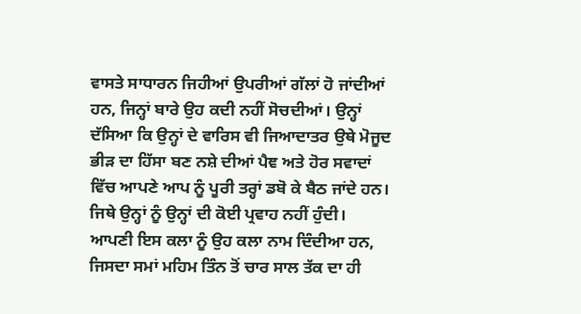ਵਾਸਤੇ ਸਾਧਾਰਨ ਜਿਹੀਆਂ ਉਪਰੀਆਂ ਗੱਲਾਂ ਹੋ ਜਾਂਦੀਆਂ ਹਨ, ਜਿਨ੍ਹਾਂ ਬਾਰੇ ਉਹ ਕਦੀ ਨਹੀਂ ਸੋਚਦੀਆਂ। ਉਨ੍ਹਾਂ ਦੱਸਿਆ ਕਿ ਉਨ੍ਹਾਂ ਦੇ ਵਾਰਿਸ ਵੀ ਜਿਆਦਾਤਰ ਉਥੇ ਮੋਜੂਦ ਭੀੜ ਦਾ ਹਿੱਸਾ ਬਣ ਨਸ਼ੇ ਦੀਆਂ ਪੈਞ ਅਤੇ ਹੋਰ ਸਵਾਦਾਂ ਵਿੱਚ ਆਪਣੇ ਆਪ ਨੂੰ ਪੂਰੀ ਤਰ੍ਹਾਂ ਡਬੋ ਕੇ ਬੈਠ ਜਾਂਦੇ ਹਨ। ਜਿਥੇ ਉਨ੍ਹਾਂ ਨੂੰ ਉਨ੍ਹਾਂ ਦੀ ਕੋਈ ਪ੍ਰਵਾਹ ਨਹੀਂ ਹੁੰਦੀ। ਆਪਣੀ ਇਸ ਕਲਾ ਨੂੰ ਉਹ ਕਲਾ ਨਾਮ ਦਿੰਦੀਆ ਹਨ, ਜਿਸਦਾ ਸਮਾਂ ਮਹਿਮ ਤਿੰਨ ਤੋਂ ਚਾਰ ਸਾਲ ਤੱਕ ਦਾ ਹੀ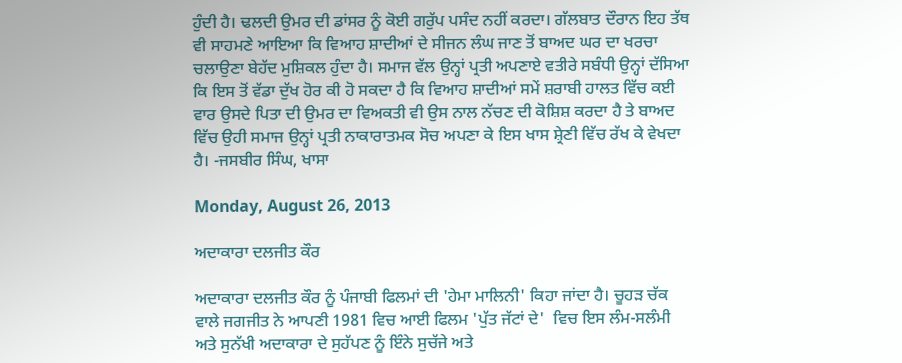ਹੁੰਦੀ ਹੈ। ਢਲਦੀ ਉਮਰ ਦੀ ਡਾਂਸਰ ਨੂੰ ਕੋਈ ਗਰੁੱਪ ਪਸੰਦ ਨਹੀਂ ਕਰਦਾ। ਗੱਲਬਾਤ ਦੌਰਾਨ ਇਹ ਤੱਥ ਵੀ ਸਾਹਮਣੇ ਆਇਆ ਕਿ ਵਿਆਹ ਸ਼ਾਦੀਆਂ ਦੇ ਸੀਜਨ ਲੰਘ ਜਾਣ ਤੋਂ ਬਾਅਦ ਘਰ ਦਾ ਖਰਚਾ ਚਲਾਉਣਾ ਬੇਹੱਦ ਮੁਸ਼ਿਕਲ ਹੁੰਦਾ ਹੈ। ਸਮਾਜ ਵੱਲ ਉਨ੍ਹਾਂ ਪ੍ਰਤੀ ਅਪਣਾਏ ਵਤੀਰੇ ਸਬੰਧੀ ਉਨ੍ਹਾਂ ਦੱਸਿਆ ਕਿ ਇਸ ਤੋਂ ਵੱਡਾ ਦੁੱਖ ਹੋਰ ਕੀ ਹੋ ਸਕਦਾ ਹੈ ਕਿ ਵਿਆਹ ਸ਼ਾਦੀਆਂ ਸਮੇਂ ਸ਼ਰਾਬੀ ਹਾਲਤ ਵਿੱਚ ਕਈ ਵਾਰ ਉਸਦੇ ਪਿਤਾ ਦੀ ਉਮਰ ਦਾ ਵਿਅਕਤੀ ਵੀ ਉਸ ਨਾਲ ਨੱਚਣ ਦੀ ਕੋਸ਼ਿਸ਼ ਕਰਦਾ ਹੈ ਤੇ ਬਾਅਦ ਵਿੱਚ ਉਹੀ ਸਮਾਜ ਉਨ੍ਹਾਂ ਪ੍ਰਤੀ ਨਾਕਾਰਾਤਮਕ ਸੋਚ ਅਪਣਾ ਕੇ ਇਸ ਖਾਸ ਸ਼੍ਰੇਣੀ ਵਿੱਚ ਰੱਖ ਕੇ ਵੇਖਦਾ ਹੈ। -ਜਸਬੀਰ ਸਿੰਘ, ਖਾਸਾ

Monday, August 26, 2013

ਅਦਾਕਾਰਾ ਦਲਜੀਤ ਕੌਰ

ਅਦਾਕਾਰਾ ਦਲਜੀਤ ਕੌਰ ਨੂੰ ਪੰਜਾਬੀ ਫਿਲਮਾਂ ਦੀ 'ਹੇਮਾ ਮਾਲਿਨੀ' ਕਿਹਾ ਜਾਂਦਾ ਹੈ। ਚੂਹੜ ਚੱਕ ਵਾਲੇ ਜਗਜੀਤ ਨੇ ਆਪਣੀ 1981 ਵਿਚ ਆਈ ਫਿਲਮ 'ਪੁੱਤ ਜੱਟਾਂ ਦੇ'  ਵਿਚ ਇਸ ਲੰਮ-ਸਲੰਮੀ ਅਤੇ ਸੁਨੱਖੀ ਅਦਾਕਾਰਾ ਦੇ ਸੁਹੱਪਣ ਨੂੰ ਇੰਨੇ ਸੁਚੱਜੇ ਅਤੇ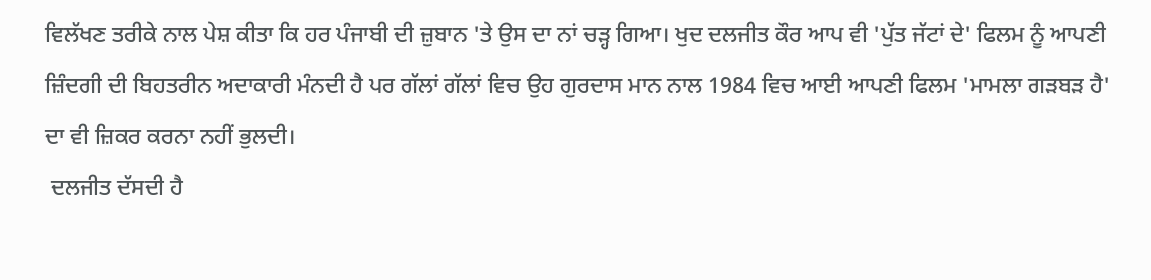ਵਿਲੱਖਣ ਤਰੀਕੇ ਨਾਲ ਪੇਸ਼ ਕੀਤਾ ਕਿ ਹਰ ਪੰਜਾਬੀ ਦੀ ਜ਼ੁਬਾਨ 'ਤੇ ਉਸ ਦਾ ਨਾਂ ਚੜ੍ਹ ਗਿਆ। ਖੁਦ ਦਲਜੀਤ ਕੌਰ ਆਪ ਵੀ 'ਪੁੱਤ ਜੱਟਾਂ ਦੇ' ਫਿਲਮ ਨੂੰ ਆਪਣੀ ਜ਼ਿੰਦਗੀ ਦੀ ਬਿਹਤਰੀਨ ਅਦਾਕਾਰੀ ਮੰਨਦੀ ਹੈ ਪਰ ਗੱਲਾਂ ਗੱਲਾਂ ਵਿਚ ਉਹ ਗੁਰਦਾਸ ਮਾਨ ਨਾਲ 1984 ਵਿਚ ਆਈ ਆਪਣੀ ਫਿਲਮ 'ਮਾਮਲਾ ਗੜਬੜ ਹੈ'  ਦਾ ਵੀ ਜ਼ਿਕਰ ਕਰਨਾ ਨਹੀਂ ਭੁਲਦੀ।
 ਦਲਜੀਤ ਦੱਸਦੀ ਹੈ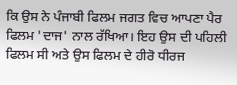ਕਿ ਉਸ ਨੇ ਪੰਜਾਬੀ ਫਿਲਮ ਜਗਤ ਵਿਚ ਆਪਣਾ ਪੈਰ ਫਿਲਮ 'ਦਾਜ' ਨਾਲ ਰੱਖਿਆ। ਇਹ ਉਸ ਦੀ ਪਹਿਲੀ ਫਿਲਮ ਸੀ ਅਤੇ ਉਸ ਫਿਲਮ ਦੇ ਹੀਰੋ ਧੀਰਜ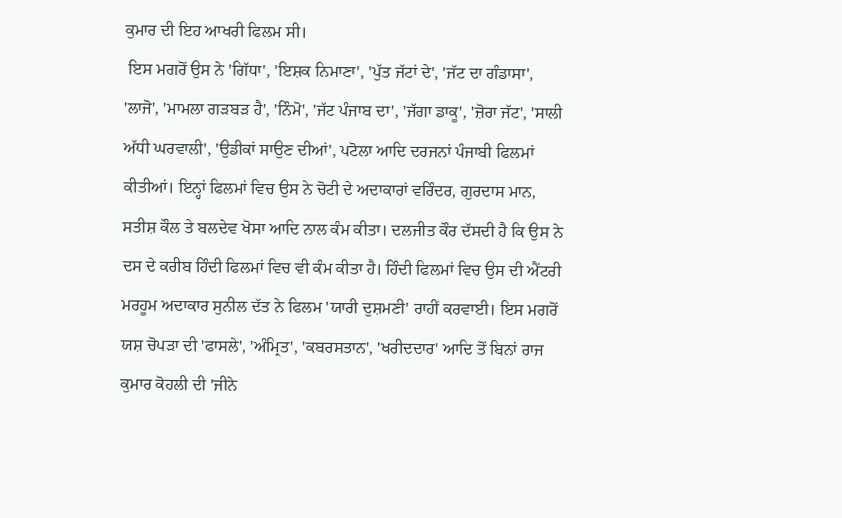ਕੁਮਾਰ ਦੀ ਇਹ ਆਖਰੀ ਫਿਲਮ ਸੀ।
 ਇਸ ਮਗਰੋਂ ਉਸ ਨੇ 'ਗਿੱਧਾ', 'ਇਸ਼ਕ ਨਿਮਾਣਾ', 'ਪੁੱਤ ਜੱਟਾਂ ਦੇ', 'ਜੱਟ ਦਾ ਗੰਡਾਸਾ', 'ਲਾਜੋ', 'ਮਾਮਲਾ ਗੜਬੜ ਹੈ', 'ਨਿੰਮੋ', 'ਜੱਟ ਪੰਜਾਬ ਦਾ', 'ਜੱਗਾ ਡਾਕੂ', 'ਜ਼ੋਰਾ ਜੱਟ', 'ਸਾਲੀ ਅੱਧੀ ਘਰਵਾਲੀ', 'ਉਡੀਕਾਂ ਸਾਉਣ ਦੀਆਂ', ਪਟੋਲਾ ਆਦਿ ਦਰਜਨਾਂ ਪੰਜਾਬੀ ਫਿਲਮਾਂ ਕੀਤੀਆਂ। ਇਨ੍ਹਾਂ ਫਿਲਮਾਂ ਵਿਚ ਉਸ ਨੇ ਚੋਟੀ ਦੇ ਅਦਾਕਾਰਾਂ ਵਰਿੰਦਰ, ਗੁਰਦਾਸ ਮਾਨ, ਸਤੀਸ਼ ਕੌਲ ਤੇ ਬਲਦੇਵ ਖੋਸਾ ਆਦਿ ਨਾਲ ਕੰਮ ਕੀਤਾ। ਦਲਜੀਤ ਕੌਰ ਦੱਸਦੀ ਹੈ ਕਿ ਉਸ ਨੇ ਦਸ ਦੇ ਕਰੀਬ ਹਿੰਦੀ ਫਿਲਮਾਂ ਵਿਚ ਵੀ ਕੰਮ ਕੀਤਾ ਹੈ। ਹਿੰਦੀ ਫਿਲਮਾਂ ਵਿਚ ਉਸ ਦੀ ਐਂਟਰੀ ਮਰਹੂਮ ਅਦਾਕਾਰ ਸੁਨੀਲ ਦੱਤ ਨੇ ਫਿਲਮ 'ਯਾਰੀ ਦੁਸ਼ਮਣੀ' ਰਾਹੀਂ ਕਰਵਾਈ। ਇਸ ਮਗਰੋਂ ਯਸ਼ ਚੋਪੜਾ ਦੀ 'ਫਾਸਲੇ', 'ਅੰਮ੍ਰਿਤ', 'ਕਬਰਸਤਾਨ', 'ਖਰੀਦਦਾਰ' ਆਦਿ ਤੋਂ ਬਿਨਾਂ ਰਾਜ ਕੁਮਾਰ ਕੋਹਲੀ ਦੀ 'ਜੀਨੇ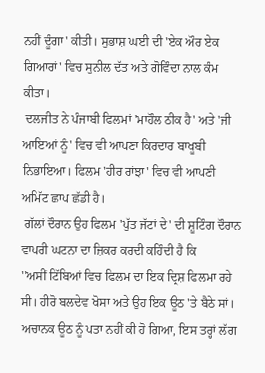ਨਹੀਂ ਦੂੰਗਾ' ਕੀਤੀ। ਸੁਭਾਸ਼ ਘਈ ਦੀ 'ਏਕ ਔਰ ਏਕ ਗਿਆਰਾਂ' ਵਿਚ ਸੁਨੀਲ ਦੱਤ ਅਤੇ ਗੋਵਿੰਦਾ ਨਾਲ ਕੰਮ ਕੀਤਾ।
 ਦਲਜੀਤ ਨੇ ਪੰਜਾਬੀ ਫਿਲਮਾਂ 'ਮਾਹੌਲ ਠੀਕ ਹੈ' ਅਤੇ 'ਜੀ ਆਇਆਂ ਨੂੰ' ਵਿਚ ਵੀ ਆਪਣਾ ਕਿਰਦਾਰ ਬਾਖੂਬੀ ਨਿਭਾਇਆ। ਫਿਲਮ 'ਹੀਰ ਰਾਂਝਾ' ਵਿਚ ਵੀ ਆਪਣੀ ਅਮਿੱਟ ਛਾਪ ਛੱਡੀ ਹੈ।
 ਗੱਲਾਂ ਦੌਰਾਨ ਉਹ ਫਿਲਮ 'ਪੁੱਤ ਜੱਟਾਂ ਦੇ' ਦੀ ਸ਼ੂਟਿੰਗ ਦੌਰਾਨ ਵਾਪਰੀ ਘਟਨਾ ਦਾ ਜ਼ਿਕਰ ਕਰਦੀ ਕਹਿੰਦੀ ਹੈ ਕਿ
''ਅਸੀਂ ਟਿੱਬਿਆਂ ਵਿਚ ਫਿਲਮ ਦਾ ਇਕ ਦ੍ਰਿਸ਼ ਫਿਲਮਾ ਰਹੇ ਸੀ। ਹੀਰੋ ਬਲਦੇਵ ਖੋਸਾ ਅਤੇ ਉਹ ਇਕ ਊਠ 'ਤੇ ਬੈਠੇ ਸਾਂ। ਅਚਾਨਕ ਊਠ ਨੂੰ ਪਤਾ ਨਹੀਂ ਕੀ ਹੋ ਗਿਆ, ਇਸ ਤਰ੍ਹਾਂ ਲੱਗ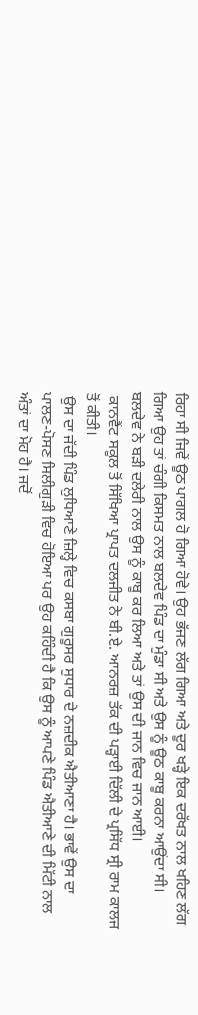ਰਿਹਾ ਸੀ ਜਿਵੇਂ ਊਠ ਪਾਗਲ ਹੋ ਗਿਆ ਹੋਵੇ। ਉਹ ਭੱਜਣ ਲੱਗ ਗਿਆ ਅਤੇ ਦੂਰ ਖੜ੍ਹੇ ਇਕ ਦਰੱਖਤ ਨਾਲ ਖਹਿਣ ਲੱਗ ਗਿਆ ਉਹ ਤਾਂ ਚੰਗੀ ਕਿਸਮਤ ਨਾਲ ਬਲਦੇਵ ਪਿੰਡ ਦਾ ਮੁੰਡਾ ਸੀ ਅਤੇ ਉਸ ਨੂੰ ਊਠ ਕਾਬੂ ਕਰਨਾ ਆਉਂਦਾ ਸੀ। ਬਲਦੇਵ ਨੇ ਬੜੀ ਦਲੇਰੀ ਨਾਲ ਉਸ ਨੂੰ ਕਾਬੂ ਕਰ ਲਿਆ ਅਤੇ ਤਾਂ ਉਸ ਦੀ ਜਾਨ ਵਿਚ ਜਾਨ ਆਈ।
 ਕਾਨਵੈਂਟ ਸਕੂਲ ਤੋਂ ਸਿੱਖਿਆ ਪ੍ਰਾਪਤ ਦਲਜੀਤ ਨੇ ਬੀ.ਏ. ਆਨਰਜ਼ ਤੱਕ ਦੀ ਪੜ੍ਹਾਈ ਦਿੱਲੀ ਦੇ ਪ੍ਰਸਿੱਧ ਸ੍ਰੀ ਰਾਮ ਕਾਲਜ ਤੋਂ ਕੀਤੀ।
 ਉਸ ਦਾ ਜੱਦੀ ਪਿੰਡ ਲੁਧਿਆਣੇ ਜ਼ਿਲ੍ਹੇ ਵਿਚ ਕਸਬਾ ਗੁਰੂਸਰ ਸੁਧਾਰ ਦੇ ਨਜ਼ਦੀਕ ਐਤੀਆਣਾ ਹੈ। ਭਾਵੇਂ ਉਸ ਦਾ ਪਾਲਣ-ਪੋਸਣ ਸਿਲੀਗੁੜੀ ਵਿਚ ਹੋਇਆ ਪਰ ਉਹ ਕਹਿੰਦੀ ਹੈ ਕਿ ਉਸ ਨੂੰ ਆਪਣੇ ਪਿੰਡ ਐਤੀਆਣੇ ਦੀ ਮਿੱਟੀ ਨਾਲ ਅੰਤਾਂ ਦਾ ਮੋਹ ਹੈ। ਜਦੋਂ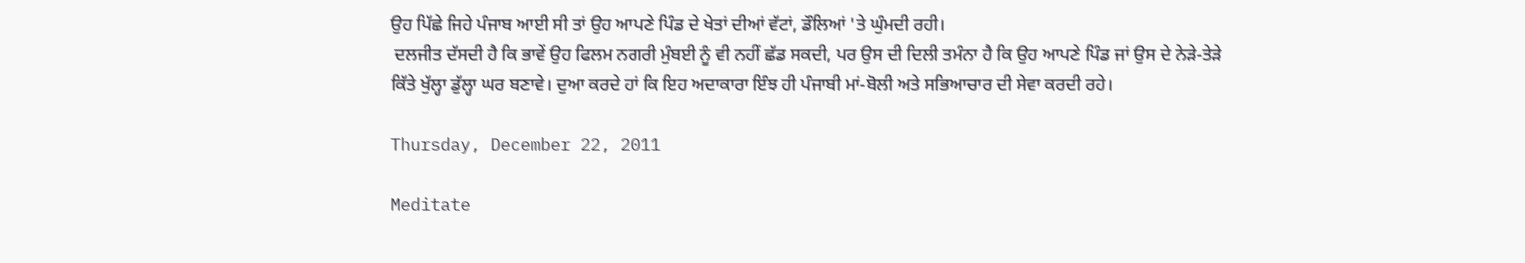ਉਹ ਪਿੱਛੇ ਜਿਹੇ ਪੰਜਾਬ ਆਈ ਸੀ ਤਾਂ ਉਹ ਆਪਣੇ ਪਿੰਡ ਦੇ ਖੇਤਾਂ ਦੀਆਂ ਵੱਟਾਂ, ਡੌਲਿਆਂ 'ਤੇ ਘੁੰਮਦੀ ਰਹੀ।
 ਦਲਜੀਤ ਦੱਸਦੀ ਹੈ ਕਿ ਭਾਵੇਂ ਉਹ ਫਿਲਮ ਨਗਰੀ ਮੁੰਬਈ ਨੂੰ ਵੀ ਨਹੀਂ ਛੱਡ ਸਕਦੀ, ਪਰ ਉਸ ਦੀ ਦਿਲੀ ਤਮੰਨਾ ਹੈ ਕਿ ਉਹ ਆਪਣੇ ਪਿੰਡ ਜਾਂ ਉਸ ਦੇ ਨੇੜੇ-ਤੇੜੇ ਕਿੱਤੇ ਖੁੱਲ੍ਹਾ ਡੁੱਲ੍ਹਾ ਘਰ ਬਣਾਵੇ। ਦੁਆ ਕਰਦੇ ਹਾਂ ਕਿ ਇਹ ਅਦਾਕਾਰਾ ਇੰਝ ਹੀ ਪੰਜਾਬੀ ਮਾਂ-ਬੋਲੀ ਅਤੇ ਸਭਿਆਚਾਰ ਦੀ ਸੇਵਾ ਕਰਦੀ ਰਹੇ।

Thursday, December 22, 2011

Meditate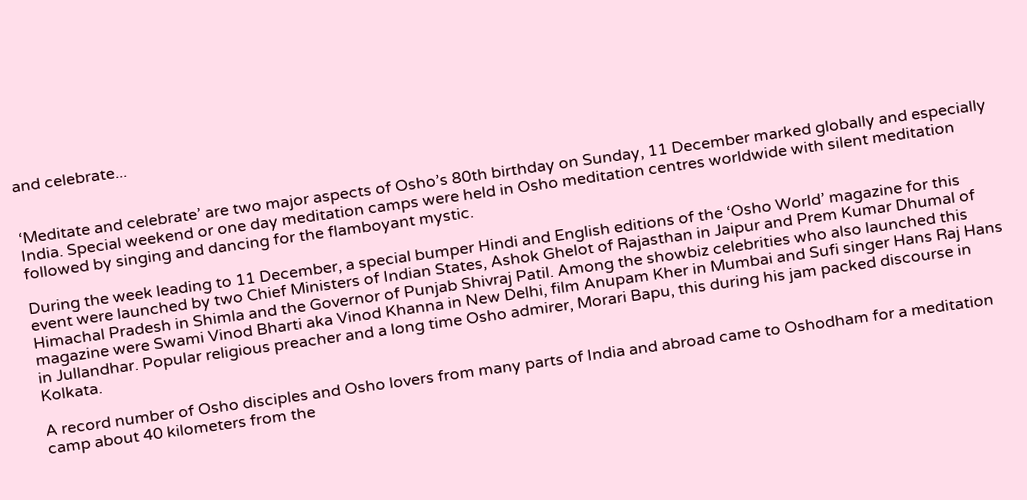and celebrate...


‘Meditate and celebrate’ are two major aspects of Osho’s 80th birthday on Sunday, 11 December marked globally and especially India. Special weekend or one day meditation camps were held in Osho meditation centres worldwide with silent meditation followed by singing and dancing for the flamboyant mystic.

During the week leading to 11 December, a special bumper Hindi and English editions of the ‘Osho World’ magazine for this event were launched by two Chief Ministers of Indian States, Ashok Ghelot of Rajasthan in Jaipur and Prem Kumar Dhumal of Himachal Pradesh in Shimla and the Governor of Punjab Shivraj Patil. Among the showbiz celebrities who also launched this magazine were Swami Vinod Bharti aka Vinod Khanna in New Delhi, film Anupam Kher in Mumbai and Sufi singer Hans Raj Hans in Jullandhar. Popular religious preacher and a long time Osho admirer, Morari Bapu, this during his jam packed discourse in Kolkata.

A record number of Osho disciples and Osho lovers from many parts of India and abroad came to Oshodham for a meditation camp about 40 kilometers from the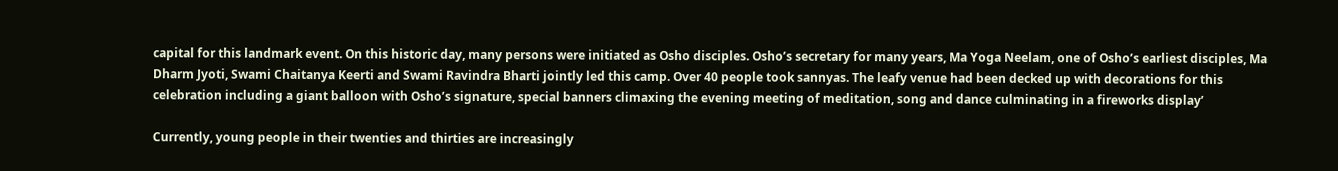capital for this landmark event. On this historic day, many persons were initiated as Osho disciples. Osho’s secretary for many years, Ma Yoga Neelam, one of Osho’s earliest disciples, Ma Dharm Jyoti, Swami Chaitanya Keerti and Swami Ravindra Bharti jointly led this camp. Over 40 people took sannyas. The leafy venue had been decked up with decorations for this celebration including a giant balloon with Osho’s signature, special banners climaxing the evening meeting of meditation, song and dance culminating in a fireworks display’

Currently, young people in their twenties and thirties are increasingly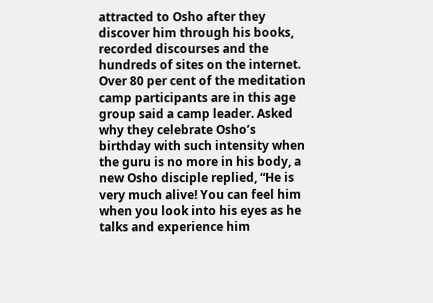attracted to Osho after they discover him through his books, recorded discourses and the hundreds of sites on the internet. Over 80 per cent of the meditation camp participants are in this age group said a camp leader. Asked why they celebrate Osho’s birthday with such intensity when the guru is no more in his body, a new Osho disciple replied, “He is very much alive! You can feel him when you look into his eyes as he talks and experience him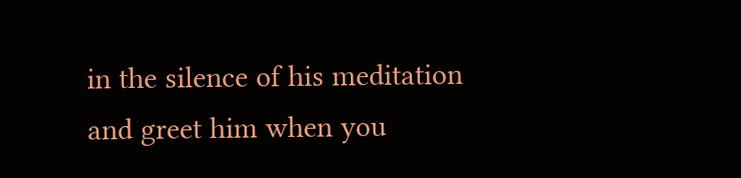in the silence of his meditation and greet him when you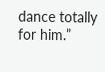dance totally for him.”